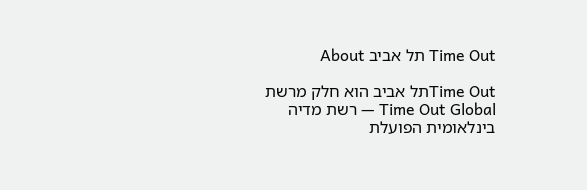Time Out תל אביב About

Time Outתל אביב הוא חלק מרשת Time Out Global — רשת מדיה בינלאומית הפועלת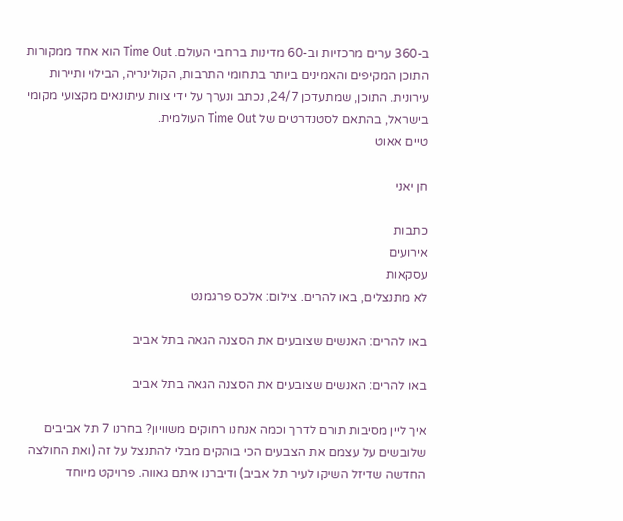ב-360 ערים מרכזיות וב-60 מדינות ברחבי העולם. Time Out הוא אחד ממקורות התוכן המקיפים והאמינים ביותר בתחומי התרבות, הקולינריה, הבילוי ותיירות עירונית. התוכן, שמתעדכן 24/7, נכתב ונערך על ידי צוות עיתונאים מקצועי מקומי בישראל, בהתאם לסטנדרטים של Time Out העולמית.
טיים אאוט

חן יאני

כתבות
אירועים
עסקאות
לא מתנצלים, באו להרים. צילום: אלכס פרגמנט

באו להרים: האנשים שצובעים את הסצנה הגאה בתל אביב

באו להרים: האנשים שצובעים את הסצנה הגאה בתל אביב

איך ליין מסיבות תורם לדרך וכמה אנחנו רחוקים משוויון? בחרנו 7 תל אביבים שלובשים על עצמם את הצבעים הכי בוהקים מבלי להתנצל על זה (ואת החולצה החדשה שדיזל השיקו לעיר תל אביב) ודיברנו איתם גאווה. פרויקט מיוחד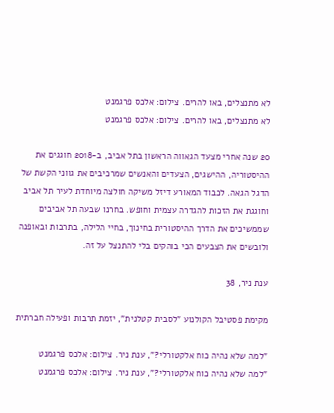לא מתנצלים, באו להרים. צילום: אלכס פרגמנט
לא מתנצלים, באו להרים. צילום: אלכס פרגמנט

20 שנה אחרי מצעד הגאווה הראשון בתל אביב, ב-2018 חוגגים את ההיסטוריה, ההישגים, הצעדים והאנשים שמרכיבים את גווני הקשת של הדגל הגאה. לכבוד המאורע דיזל משיקה חולצה מיוחדת לעיר תל אביב וחוגגת את הזכות להגדרה עצמית וחופש. בחרנו שבעה תל אביבים שממשיכים את הדרך ההיסטורית בחינוך, בחיי הלילה, בתרבות ובאופנה ולובשים את הצבעים הכי בוהקים בלי להתנצל על זה.

ענת ניר, 38

מקימת פסטיבל הקולנוע "לסבית קטלנית", יזמת תרבות ופעילה חברתית

"למה שלא נהיה כוח אלקטורלי?", ענת ניר. צילום: אלכס פרגמנט
"למה שלא נהיה כוח אלקטורלי?", ענת ניר. צילום: אלכס פרגמנט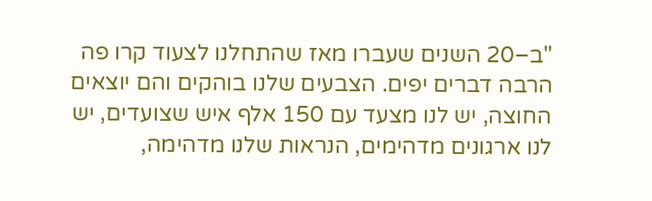"ב–20 השנים שעברו מאז שהתחלנו לצעוד קרו פה הרבה דברים יפים. הצבעים שלנו בוהקים והם יוצאים החוצה, יש לנו מצעד עם 150 אלף איש שצועדים, יש לנו ארגונים מדהימים, הנראות שלנו מדהימה,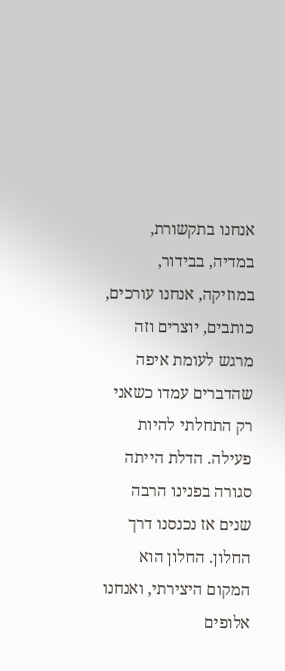אנחנו בתקשורת, במדיה, בבידור, במוזיקה, אנחנו עורכים, כותבים, יוצרים וזה מרגש לעומת איפה שהדברים עמדו כשאני רק התחלתי להיות פעילה. הדלת הייתה סגורה בפנינו הרבה שנים אז נכנסנו דרך החלון. החלון הוא המקום היצירתי, ואנחנו אלופים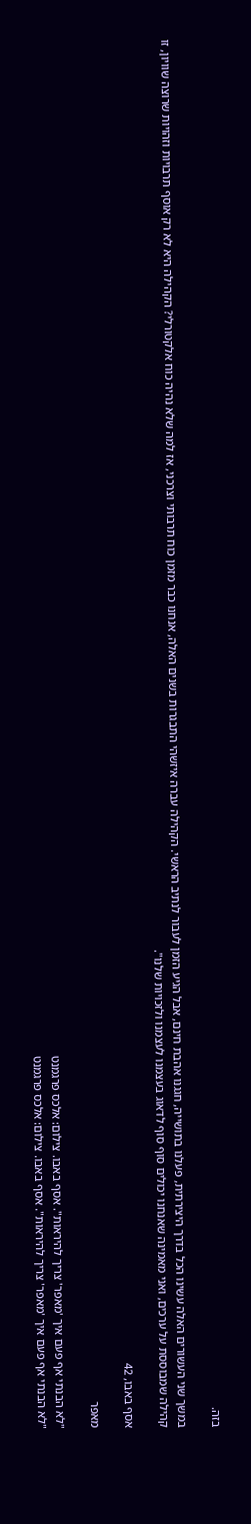בזה.

במשך שני העשורים האלה עשינו הכל בדרך היצירתית, פעלנו בתושייה, חגגנו אהבת חינם, אבל הגיע הזמן לעבור לנתיב הראשי. הקהילה עברה איזשהי התבגרות בשנים האלה, אנחנו כבר מזמן כוח תרבותי וצרכני, אז למה שלא נהיה כוח אלקטורלי? הקהילה היא לא רק אוסף תרבויות וזהויות שרוצה שוויון, זו קהילה שמבוססת על ערכים, ואני מאמינה שאנחנו יכולים סוף סוף לדאוג בעצמנו לעצמנו ולזכויות שלנו".

אסף באבו, 42

מאפר

"לא הבנתי אף פעם איך 'מאפר' צריך להיראות". אסף באבו. צילום: אלכס פרגמנט
"לא הבנתי אף פעם איך 'מאפר' צריך להיראות". אסף באבו. צילום: אלכס פרגמנט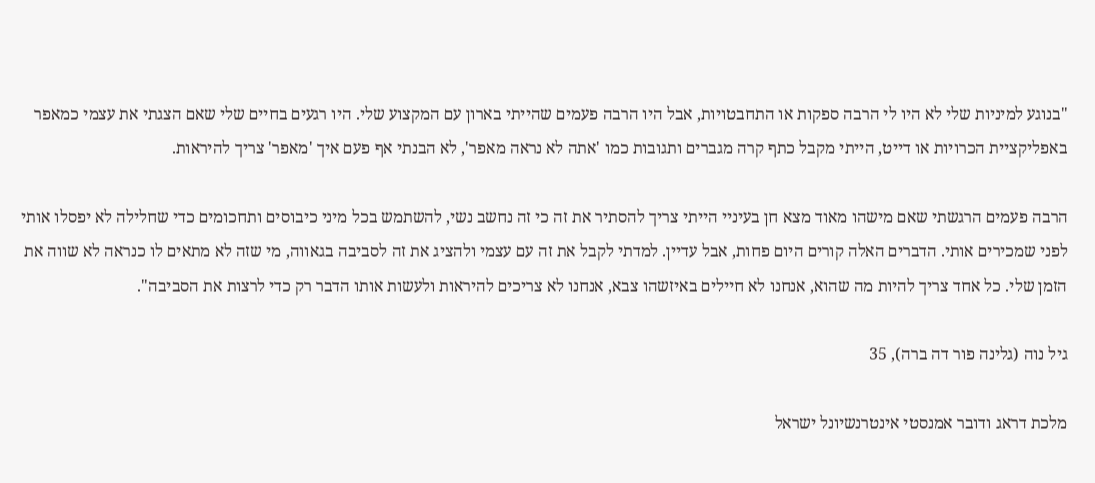"בנוגע למיניות שלי לא היו לי הרבה ספקות או התחבטויות, אבל היו הרבה פעמים שהייתי בארון עם המקצוע שלי. היו רגעים בחיים שלי שאם הצגתי את עצמי כמאפר באפליקציית הכרויות או דייט, הייתי מקבל כתף קרה מגברים ותגובות כמו 'אתה לא נראה מאפר', לא הבנתי אף פעם איך 'מאפר' צריך להיראות.

הרבה פעמים הרגשתי שאם מישהו מאוד מצא חן בעיניי הייתי צריך להסתיר את זה כי זה נחשב נשי, להשתמש בכל מיני כיבוסים ותחכומים כדי שחלילה לא יפסלו אותי לפני שמכירים אותי. הדברים האלה קורים היום פחות, אבל עדיין. למדתי לקבל את זה עם עצמי ולהציג את זה לסביבה בגאווה, מי שזה לא מתאים לו כנראה לא שווה את הזמן שלי. כל אחד צריך להיות מה שהוא, אנחנו לא חיילים באיזשהו צבא, אנחנו לא צריכים להיראות ולעשות אותו הדבר רק כדי לרצות את הסביבה".

גיל נוה (גלינה פור דה ברה), 35

מלכת דראג ודובר אמנסטי אינטרנשיונל ישראל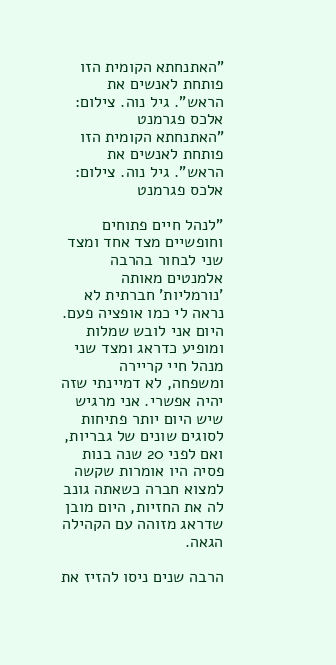"האתנחתא הקומית הזו פותחת לאנשים את הראש". גיל נוה. צילום: אלכס פגרמנט
"האתנחתא הקומית הזו פותחת לאנשים את הראש". גיל נוה. צילום: אלכס פגרמנט

"לנהל חיים פתוחים וחופשיים מצד אחד ומצד שני לבחור בהרבה אלמנטים מאותה 'נורמליות' חברתית לא נראה לי כמו אופציה פעם. היום אני לובש שמלות ומופיע כדראג ומצד שני מנהל חיי קריירה ומשפחה, לא דמיינתי שזה יהיה אפשרי. אני מרגיש שיש היום יותר פתיחות לסוגים שונים של גבריות, ואם לפני 20 שנה בנות פסיה היו אומרות שקשה למצוא חברה כשאתה גונב לה את החזיות, היום מובן שדראג מזוהה עם הקהילה הגאה.

הרבה שנים ניסו להזיז את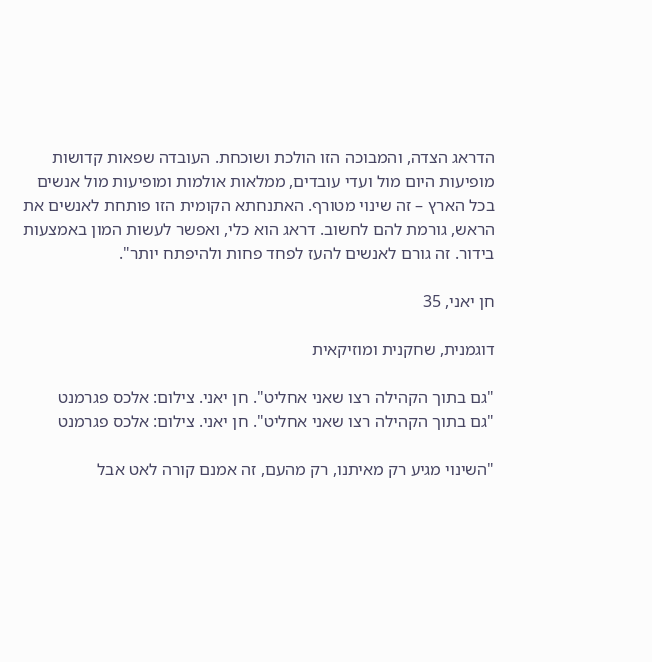הדראג הצדה, והמבוכה הזו הולכת ושוכחת. העובדה שפאות קדושות מופיעות היום מול ועדי עובדים, ממלאות אולמות ומופיעות מול אנשים בכל הארץ – זה שינוי מטורף. האתנחתא הקומית הזו פותחת לאנשים את הראש, גורמת להם לחשוב. דראג הוא כלי, ואפשר לעשות המון באמצעות בידור. זה גורם לאנשים להעז לפחד פחות ולהיפתח יותר".

חן יאני, 35

דוגמנית, שחקנית ומוזיקאית

"גם בתוך הקהילה רצו שאני אחליט". חן יאני. צילום: אלכס פגרמנט
"גם בתוך הקהילה רצו שאני אחליט". חן יאני. צילום: אלכס פגרמנט

"השינוי מגיע רק מאיתנו, רק מהעם, זה אמנם קורה לאט אבל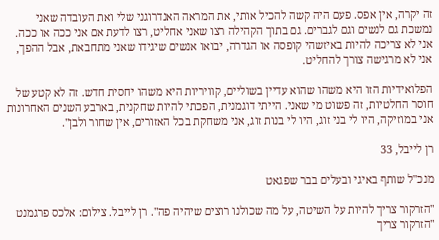זה יקרה, אין אפס. פעם היה קשה להכיל אותי, את המראה האנדרוגני שלי ואת העובדה שאני נמשכת גם לנשים וגם לגברים. גם בתוך הקהילה רצו שאני אחליט, רצו לדעת אם אני ככה או ככה. אני לא צריכה להיות באיזשהי קופסה או הגדרה, יבואו אנשים שיגידו שאני מתחבאת, אבל ההפך, אני לא מרגישה צורך להחליט.

הפלואידיות הזו היא משהו שהוא עדיין בשוליים, קוויריות היא משהו יחסית חדש. זה לא קטע של חוסר החלטיות, זה פשוט מי שאני. הייתי דוגמנית, הפכתי להיות שחקנית, בארבע השנים האחרונות אני במוזיקה, היו לי בני זוג, היו לי בנות זוג, אני משחקת בכל האזורים, אין שחור ולבן".

רן לייבל, 33

מנכ"ל שותף באיגי ובעלים בבר שפגאט

"הזרקור צריך להיות על השיטה, על מה שכולנו רוצים שיהיה פה". רן לייבל. צילום: אלכס פרגמנט
"הזרקור צריך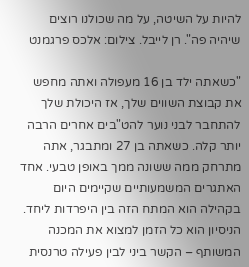להיות על השיטה, על מה שכולנו רוצים שיהיה פה". רן לייבל. צילום: אלכס פרגמנט

"כשאתה ילד בן 16 מעפולה ואתה מחפש את קבוצת השווים שלך, אז היכולת שלך להתחבר לבני נוער להט"בים אחרים הרבה יותר קלה. כשאתה בן 27 ומתבגר, אתה מתרחק ממה ששונה ממך באופן טבעי. אחד האתגרים המשמעותיים שקיימים היום בקהילה הוא המתח הזה בין היפרדות ליחד. הניסיון הוא כל הזמן למצוא את המכנה המשותף – הקשר ביני לבין פעילה טרנסית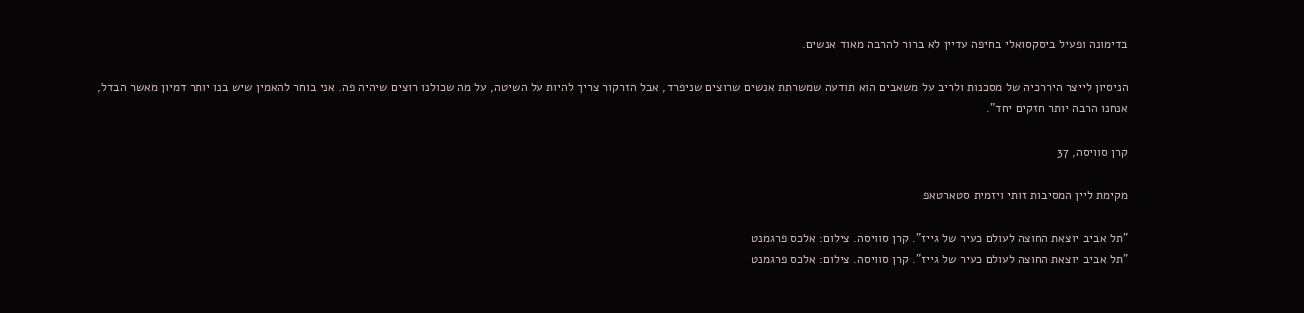בדימונה ופעיל ביסקסואלי בחיפה עדיין לא ברור להרבה מאוד אנשים.

הניסיון לייצר היררכיה של מסכנות ולריב על משאבים הוא תודעה שמשרתת אנשים שרוצים שניפרד, אבל הזרקור צריך להיות על השיטה, על מה שכולנו רוצים שיהיה פה. אני בוחר להאמין שיש בנו יותר דמיון מאשר הבדל, אנחנו הרבה יותר חזקים יחד".

קרן סוויסה, 37

מקימת ליין המסיבות זותי ויזמית סטארטאפ

"תל אביב יוצאת החוצה לעולם כעיר של גייז". קרן סוויסה. צילום: אלכס פרגמנט
"תל אביב יוצאת החוצה לעולם כעיר של גייז". קרן סוויסה. צילום: אלכס פרגמנט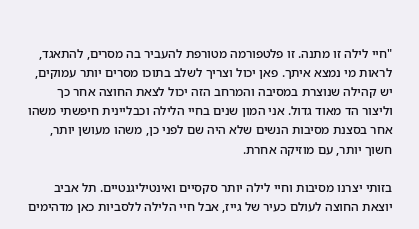"חיי לילה זו מתנה. זו פלטפורמה מטורפת להעביר בה מסרים, להתאגד, לראות מי נמצא איתך. פאן יכול וצריך לשלב בתוכו מסרים יותר עמוקים, יש קהילה שנוצרת במסיבה והמרחב הזה יכול לצאת החוצה אחר כך וליצור הד מאוד גדול. אני המון שנים בחיי הלילה וכבליינית חיפשתי משהו אחר בסצנת מסיבות הנשים שלא היה שם לפני כן, משהו מעושן יותר, חשוך יותר, עם מוזיקה אחרת.

בזותי יצרנו מסיבות וחיי לילה יותר סקסיים ואינטיליגנטיים. תל אביב יוצאת החוצה לעולם כעיר של גייז, אבל חיי הלילה ללסביות כאן מדהימים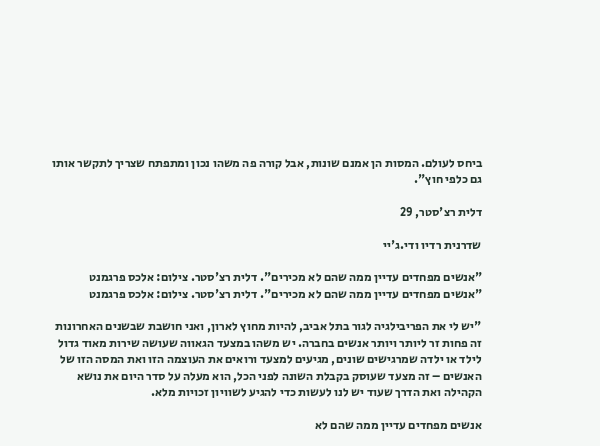ביחס לעולם. המסות הן אמנם שונות, אבל קורה פה משהו נכון ומתפתח שצריך לתקשר אותו גם כלפי חוץ".

דלית רצ'סטר, 29

שדרנית רדיו ודי.ג'יי

"אנשים מפחדים עדיין ממה שהם לא מכירים". דלית רצ'סטר. צילום: אלכס פרגמנט
"אנשים מפחדים עדיין ממה שהם לא מכירים". דלית רצ'סטר. צילום: אלכס פרגמנט

"יש לי את הפריבילגיה לגור בתל אביב, להיות מחוץ לארון, ואני חושבת שבשנים האחרונות זה פחות זר ליותר ויותר אנשים בחברה. יש משהו במצעד הגאווה שעושה שירות מאוד גדול לילד או ילדה שמרגישים שונים, מגיעים למצעד ורואים את העוצמה הזו ואת המסה הזו של האנשים – זה מצעד שעוסק בקבלת השונה לפני הכל, הוא מעלה על סדר היום את נושא הקהילה ואת הדרך שעוד יש לנו לעשות כדי להגיע לשוויון זכויות מלא.

אנשים מפחדים עדיין ממה שהם לא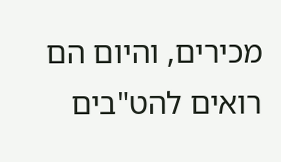מכירים, והיום הם רואים להט"בים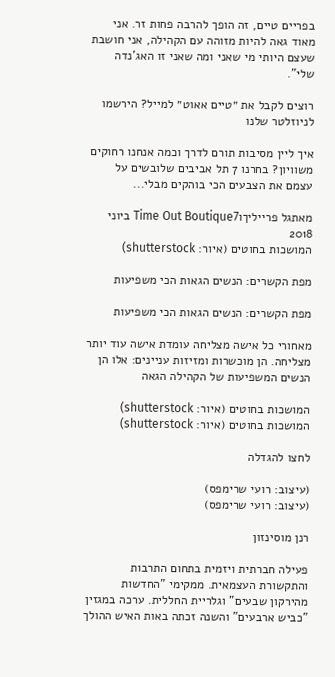בפריים טיים, זה הופך להרבה פחות זר. אני מאוד גאה להיות מזוהה עם הקהילה, אני חושבת שעצם היותי מי שאני ומה שאני זו האג'נדה שלי".

רוצים לקבל את ״טיים אאוט״ למייל? הירשמו לניוזלטר שלנו

איך ליין מסיבות תורם לדרך וכמה אנחנו רחוקים משוויון? בחרנו 7 תל אביבים שלובשים על עצמם את הצבעים הכי בוהקים מבלי...

מאתגל פרייליךוTime Out Boutique7 ביוני 2018
המושכות בחוטים (איור: shutterstock)

מפת הקשרים: הנשים הגאות הכי משפיעות

מפת הקשרים: הנשים הגאות הכי משפיעות

מאחורי כל אישה מצליחה עומדת אישה עוד יותר מצליחה. הן מוכשרות ומזיזות עניינים: אלו הן הנשים המשפיעות של הקהילה הגאה

המושכות בחוטים (איור: shutterstock)
המושכות בחוטים (איור: shutterstock)

לחצו להגדלה

(עיצוב: רועי שרימפס)
(עיצוב: רועי שרימפס)

רנן מוסינזון

פעילה חברתית ויזמית בתחום התרבות והתקשורת העצמאית. ממקימי "החדשות מהירקון שבעים" וגלריית החללית. ערכה במגזין "כביש ארבעים" והשנה זכתה באות האיש ההולך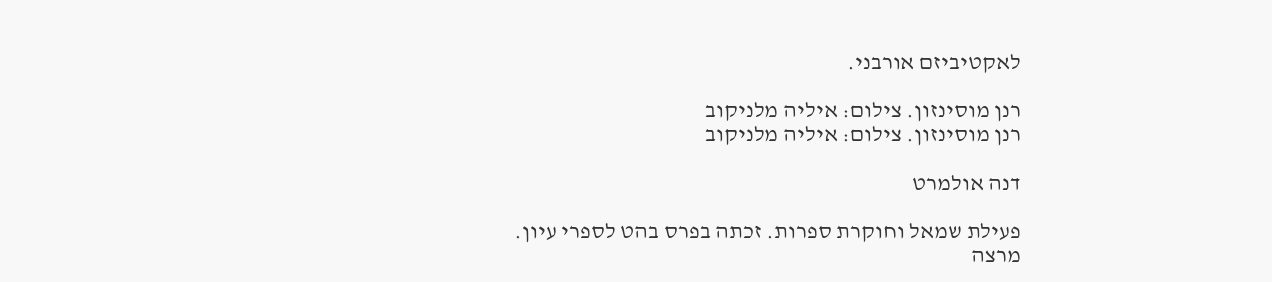לאקטיביזם אורבני.

רנן מוסינזון. צילום: איליה מלניקוב
רנן מוסינזון. צילום: איליה מלניקוב

דנה אולמרט

פעילת שמאל וחוקרת ספרות. זכתה בפרס בהט לספרי עיון. מרצה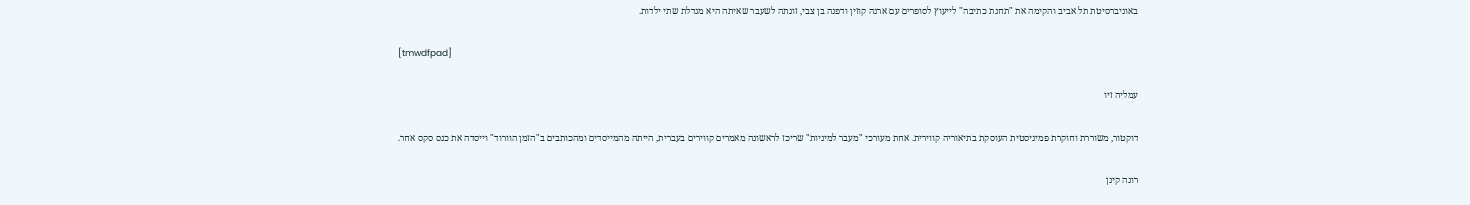באוניברסיטת תל אביב והקימה את "תחנת כתיבה" לייעוץ לסופרים עם ארנה קוזין ודפנה בן צבי, זוגתה לשעבר שאיתה היא מגדלת שתי ילדות.

[tmwdfpad]

עמליה זיו

דוקטור, משוררת וחוקרת פמיניסטית העוסקת בתיאוריה קווירית. אחת מעורכי "מעבר למיניות" שריכז לראשונה מאמרים קווירים בעברית, הייתה מהמייסדים ומהכותבים ב"הזמן הוורוד" וייסדה את כנס סקס אחר.

רונה קינן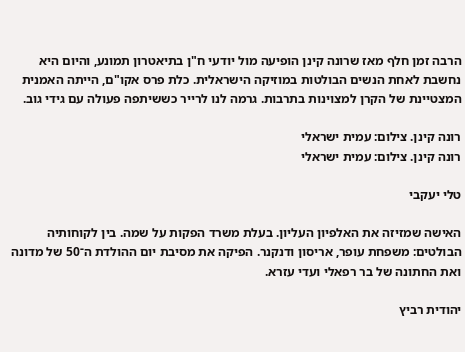הרבה זמן חלף מאז שרונה קינן הופיעה מול יודעי ח"ן בתיאטרון תמונע, והיום היא נחשבת לאחת הנשים הבולטות במוזיקה הישראלית. כלת פרס אקו"ם, הייתה האמנית המצטיינת של הקרן למצוינות בתרבות. גרמה לנו לרייר כששיתפה פעולה עם גידי גוב.

רונה קינן. צילום: עמית ישראלי
רונה קינן. צילום: עמית ישראלי

טלי יעקבי

האישה שמזיזה את האלפיון העליון. בעלת משרד הפקות על שמה. בין לקוחותיה הבולטים: משפחת עופר, אריסון ודנקנר. הפיקה את מסיבת יום ההולדת ה־50 של מדונה ואת החתונה של בר רפאלי ועדי עזרא.

יהודית רביץ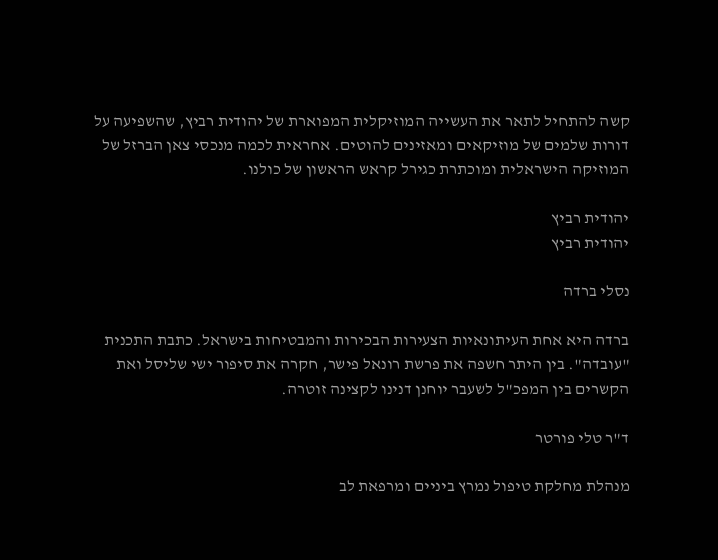קשה להתחיל לתאר את העשייה המוזיקלית המפוארת של יהודית רביץ, שהשפיעה על דורות שלמים של מוזיקאים ומאזינים להוטים. אחראית לכמה מנכסי צאן הברזל של המוזיקה הישראלית ומוכתרת כגירל קראש הראשון של כולנו.

יהודית רביץ
יהודית רביץ

נסלי ברדה

ברדה היא אחת העיתונאיות הצעירות הבכירות והמבטיחות בישראל. כתבת התכנית "עובדה". בין היתר חשפה את פרשת רונאל פישר, חקרה את סיפור ישי שליסל ואת הקשרים בין המפכ"ל לשעבר יוחנן דנינו לקצינה זוטרה.

ד"ר טלי פורטר

מנהלת מחלקת טיפול נמרץ ביניים ומרפאת לב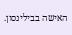האישה בבילינסון.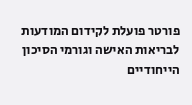פורטר פועלת לקידום המודעות לבריאות האישה וגורמי הסיכון הייחודיים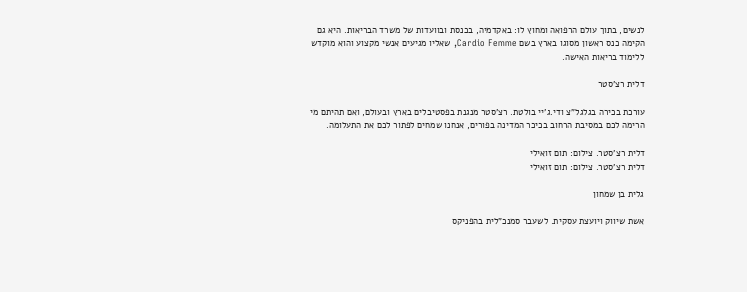לנשים, בתוך עולם הרפואה ומחוץ לו: באקדמיה, בכנסת ובוועדות של משרד הבריאות. היא גם הקימה כנס ראשון מסוגו בארץ בשם Cardio Femme, שאליו מגיעים אנשי מקצוע והוא מוקדש ללימוד בריאות האישה.

דלית רצ'סטר

עורכת בכירה בגלגל"צ ודי.ג'יי בולטת. רצ'סטר מנגנת בפסטיבלים בארץ ובעולם, ואם תהיתם מי הרימה לכם במסיבת הרחוב בכיכר המדינה בפורים, אנחנו שמחים לפתור לכם את התעלומה.

דלית רצ'סטר. צילום: תום זואילי
דלית רצ'סטר. צילום: תום זואילי

גלית בן שמחון

אשת שיווק ויועצת עסקית. לשעבר סמנכ"לית בהפניקס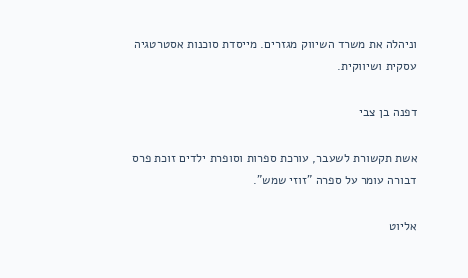וניהלה את משרד השיווק מגזרים. מייסדת סוכנות אסטרטגיה עסקית ושיווקית.

דפנה בן צבי

אשת תקשורת לשעבר, עורכת ספרות וסופרת ילדים זוכת פרס דבורה עומר על ספרה "זוזי שמש".

אליוט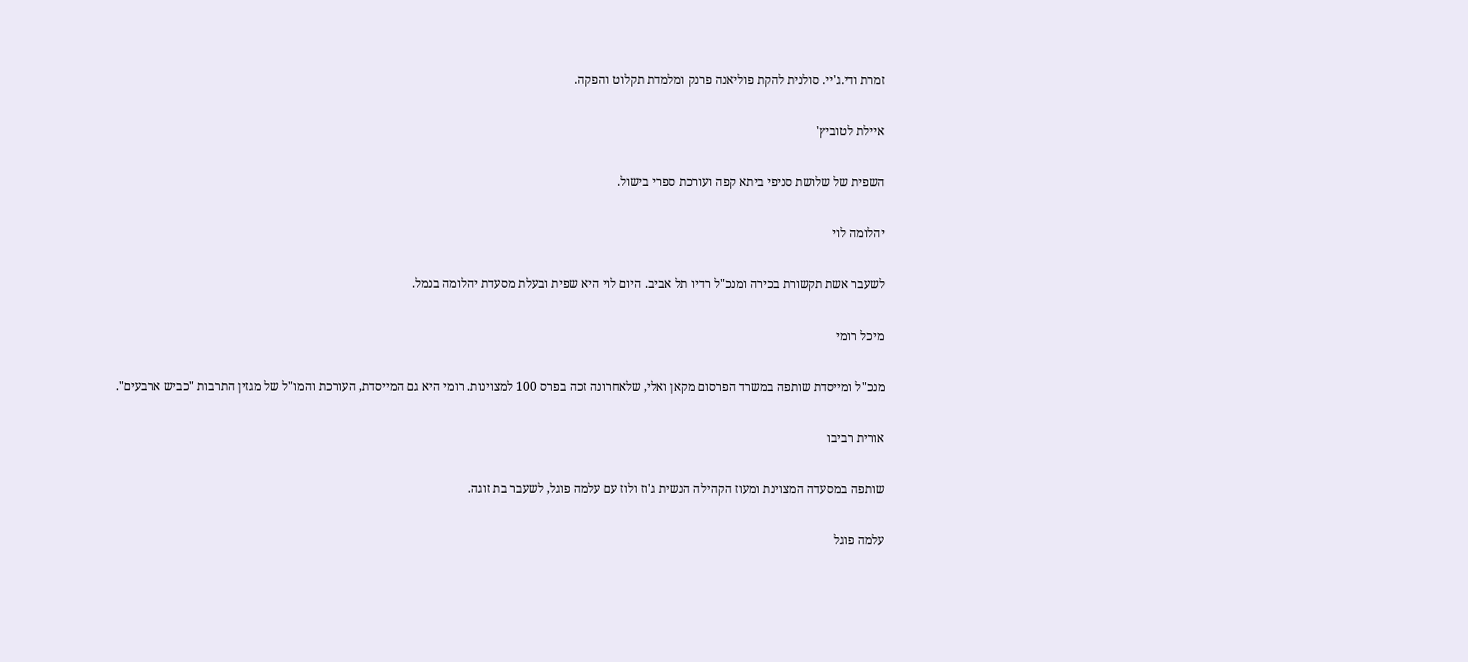זמרת ודי.ג'יי. סולנית להקת פוליאנה פרנק ומלמדת תקלוט והפקה.

איילת לטוביץ'

השפית של שלושת סניפי ביתא קפה ועורכת ספרי בישול.

יהלומה לוי

לשעבר אשת תקשורת בכירה ומנכ"ל רדיו תל אביב. היום לוי היא שפית ובעלת מסעדת יהלומה בנמל.

מיכל רומי

מנכ"ל ומייסדת שותפה במשרד הפרסום מקאן ואלי, שלאחרונה זכה בפרס 100 למצוינות. רומי היא גם המייסדת, העורכת והמו"ל של מגזין התרבות "כביש ארבעים".

אורית רביבו

שותפה במסעדה המצוינת ומעוז הקהילה הנשית ג'וז ולוז עם עלמה פוגל, לשעבר בת זוגה.

עלמה פוגל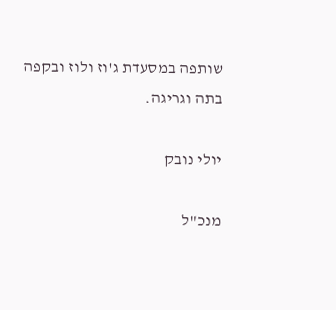שותפה במסעדת ג'וז ולוז ובקפה בתה וגריגה.

יולי נובק

מנכ"ל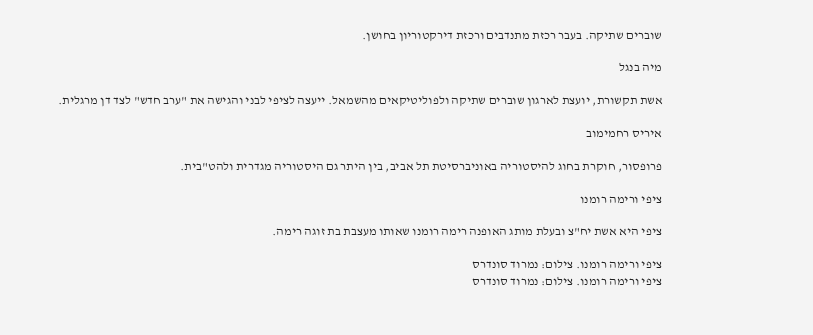שוברים שתיקה. בעבר רכזת מתנדבים ורכזת דירקטוריון בחושן.

מיה בנגל

אשת תקשורת, יועצת לארגון שוברים שתיקה ולפוליטיקאים מהשמאל. ייעצה לציפי לבני והגישה את "ערב חדש" לצד דן מרגלית.

איריס רחמימוב

פרופסור, חוקרת בחוג להיסטוריה באוניברסיטת תל אביב, בין היתר גם היסטוריה מגדרית ולהט"בית.

ציפי ורימה רומנו

ציפי היא אשת יח"צ ובעלת מותג האופנה רימה רומנו שאותו מעצבת בת זוגה רימה.

ציפי ורימה רומנו. צילום: נמרוד סונדרס
ציפי ורימה רומנו. צילום: נמרוד סונדרס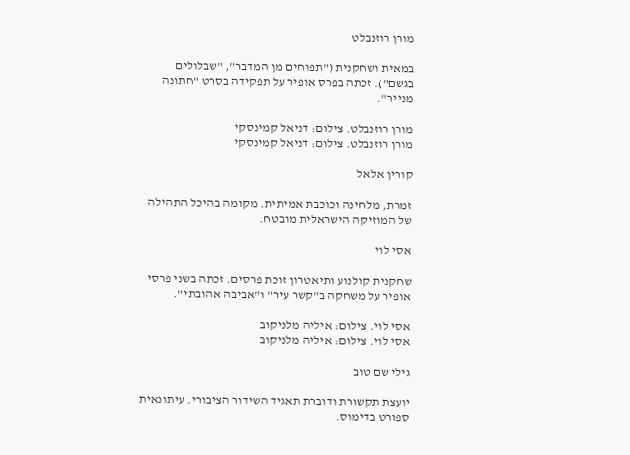מורן רוזנבלט

במאית ושחקנית ("תפוחים מן המדבר", "שבלולים בגשם"). זכתה בפרס אופיר על תפקידה בסרט "חתונה מנייר".

מורן רוזנבלט. צילום: דניאל קמינסקי
מורן רוזנבלט. צילום: דניאל קמינסקי

קורין אלאל

זמרת, מלחינה וכוכבת אמיתית. מקומה בהיכל התהילה של המוזיקה הישראלית מובטח.

אסי לוי

שחקנית קולנוע ותיאטרון זוכת פרסים. זכתה בשני פרסי אופיר על משחקה ב"קשר עיר" ו"אביבה אהובתי".

אסי לוי. צילום: איליה מלניקוב
אסי לוי. צילום: איליה מלניקוב

גילי שם טוב

יועצת תקשורת ודוברת תאגיד השידור הציבורי. עיתונאית ספורט בדימוס.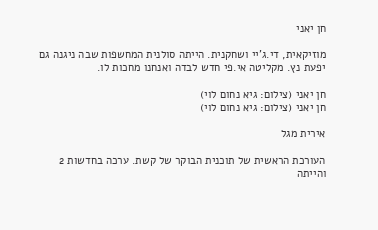חן יאני

מוזיקאית, די.ג'יי ושחקנית. הייתה סולנית המחשפות שבה ניגנה גם יפעת נץ. מקליטה אי.פי חדש לבדה ואנחנו מחכות לו.

חן יאני (צילום: גיא נחום לוי)
חן יאני (צילום: גיא נחום לוי)

אירית מגל

העורכת הראשית של תוכנית הבוקר של קשת. ערכה בחדשות 2 והייתה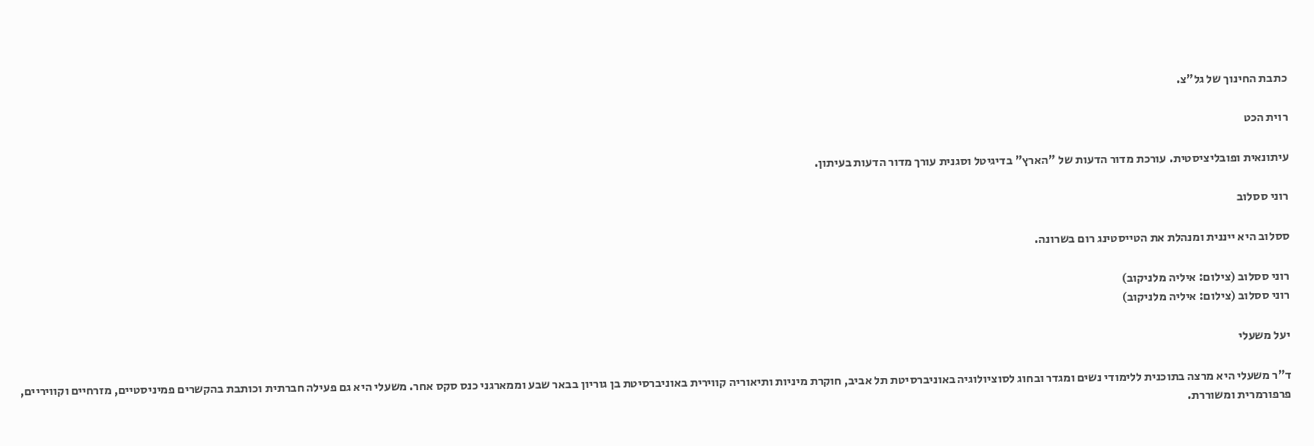כתבת החינוך של גל"צ.

רוית הכט

עיתונאית ופובליציסטית. עורכת מדור הדעות של "הארץ" בדיגיטל וסגנית עורך מדור הדעות בעיתון.

רוני ססלוב

ססלוב היא ייננית ומנהלת את הטייסטינג רום בשרונה.

רוני ססלוב (צילום: איליה מלניקוב)
רוני ססלוב (צילום: איליה מלניקוב)

יעל משעלי

ד"ר משעלי היא מרצה בתוכנית ללימודי נשים ומגדר ובחוג לסוציולוגיה באוניברסיטת תל אביב, חוקרת מיניות ותיאוריה קווירית באוניברסיטת בן גוריון בבאר שבע וממארגני כנס סקס אחר. משעלי היא גם פעילה חברתית וכותבת בהקשרים פמיניסטיים, מזרחיים וקוויריים, פרפורמרית ומשוררת.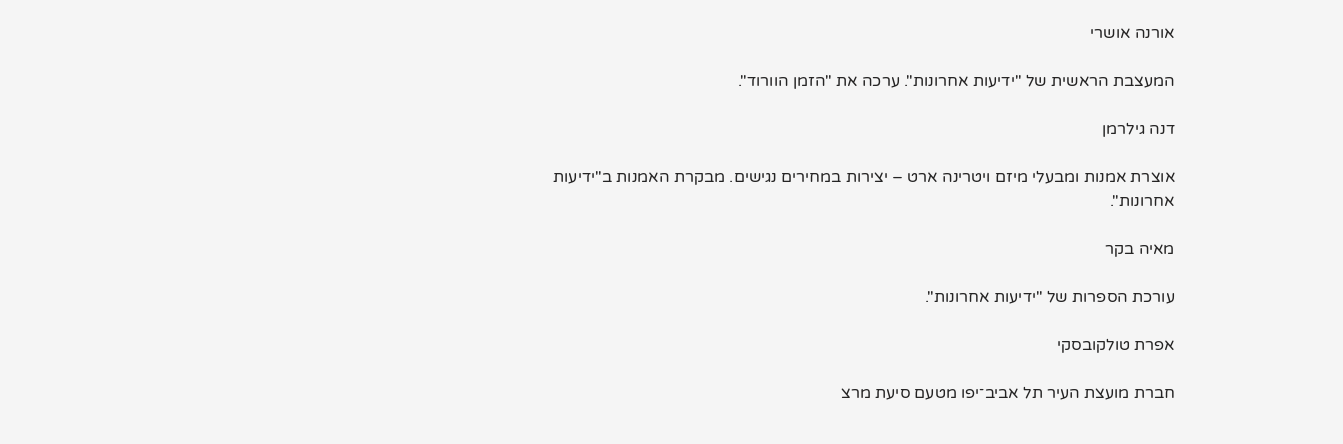אורנה אושרי

המעצבת הראשית של "ידיעות אחרונות". ערכה את "הזמן הוורוד".

דנה גילרמן

אוצרת אמנות ומבעלי מיזם ויטרינה ארט – יצירות במחירים נגישים. מבקרת האמנות ב"ידיעות אחרונות".

מאיה בקר

עורכת הספרות של "ידיעות אחרונות".

אפרת טולקובסקי

חברת מועצת העיר תל אביב־יפו מטעם סיעת מרצ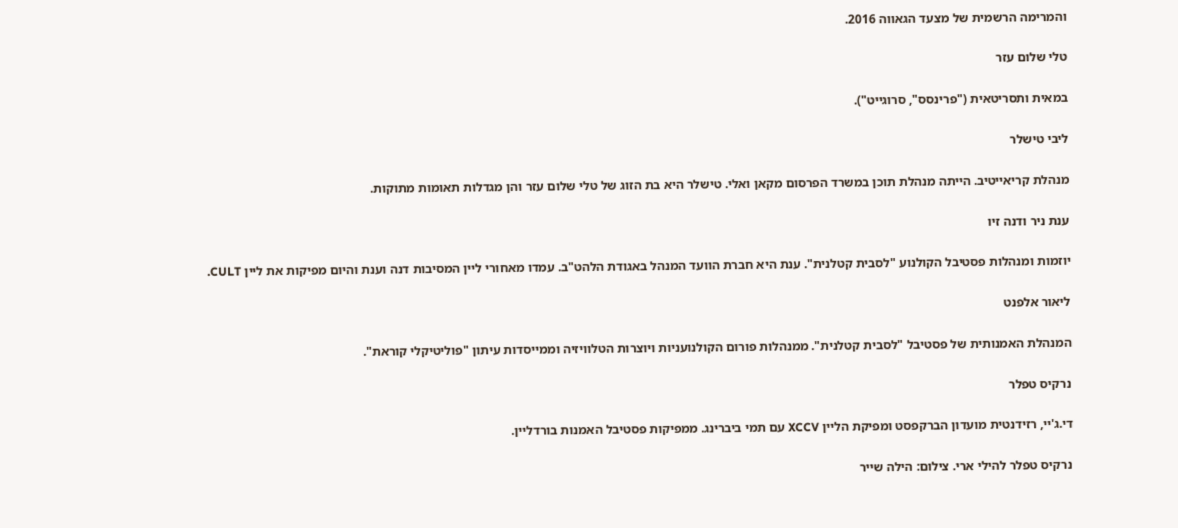והמרימה הרשמית של מצעד הגאווה 2016.

טלי שלום עזר

במאית ותסריטאית ("פרינסס", סרוגייט").

ליבי טישלר

מנהלת קריאייטיב. הייתה מנהלת תוכן במשרד הפרסום מקאן ואלי. טישלר היא בת הזוג של טלי שלום עזר והן מגדלות תאומות מתוקות.

ענת ניר ודנה זיו

יוזמות ומנהלות פסטיבל הקולנוע "לסבית קטלנית". ענת היא חברת הוועד המנהל באגודת הלהט"ב. עמדו מאחורי ליין המסיבות דנה וענת והיום מפיקות את ליין CULT.

ליאור אלפנט

המנהלת האמנותית של פסטיבל "לסבית קטלנית". ממנהלות פורום הקולנועניות ויוצרות הטלוויזיה וממייסדות עיתון "פוליטיקלי קוראת".

נרקיס טפלר

די.ג'יי, רזידנטית מועדון הברקפסט ומפיקת הליין XCCV עם תמי ביברינג. ממפיקות פסטיבל האמנות בורדליין.

נרקיס טפלר להילי ארי. צילום: הילה שייר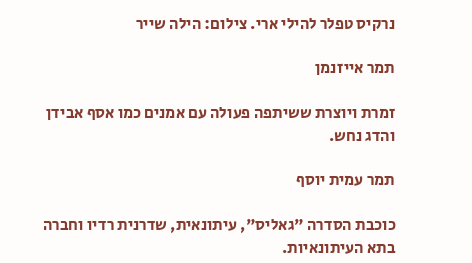נרקיס טפלר להילי ארי. צילום: הילה שייר

תמר אייזנמן

זמרת ויוצרת ששיתפה פעולה עם אמנים כמו אסף אבידן והדג נחש.

תמר עמית יוסף

כוכבת הסדרה "גאליס", עיתונאית, שדרנית רדיו וחברה בתא העיתונאיות.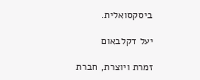ביסקסואלית.

יעל דקלבאום

זמרת ויוצרת, חברת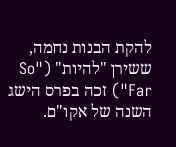להקת הבנות נחמה, ששירן "להיות" ("So Far") זכה בפרס הישג השנה של אקו"ם.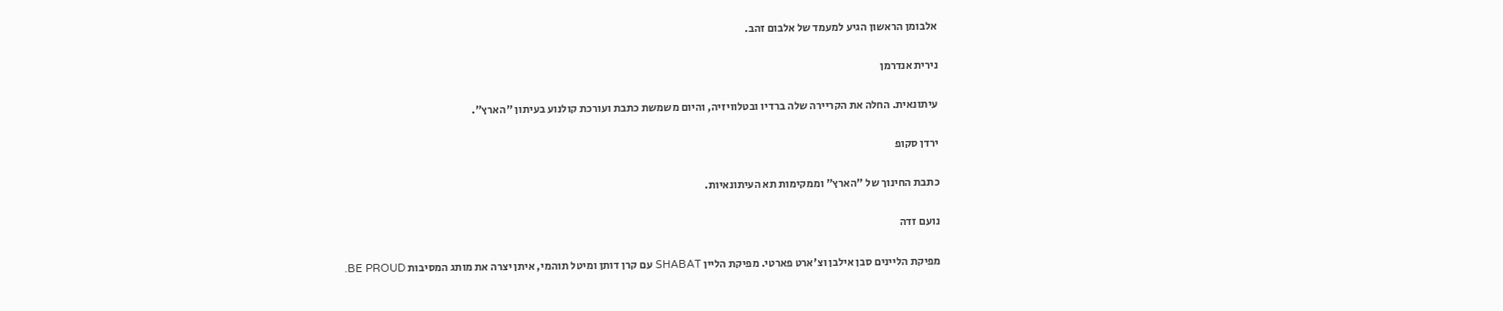אלבומן הראשון הגיע למעמד של אלבום זהב.

נירית אנדרמן

עיתונאית. החלה את הקריירה שלה ברדיו ובטלוויזיה, והיום משמשת כתבת ועורכת קולנוע בעיתון "הארץ".

ירדן סקופ

כתבת החינוך של "הארץ" וממקימות תא העיתונאיות.

נועם זדה

מפיקת הליינים סבן אילבן וצ'ארט פארטי. מפיקת הליין SHABAT עם קרן דותן ומיטל תוהמי, איתן יצרה את מותג המסיבות BE PROUD.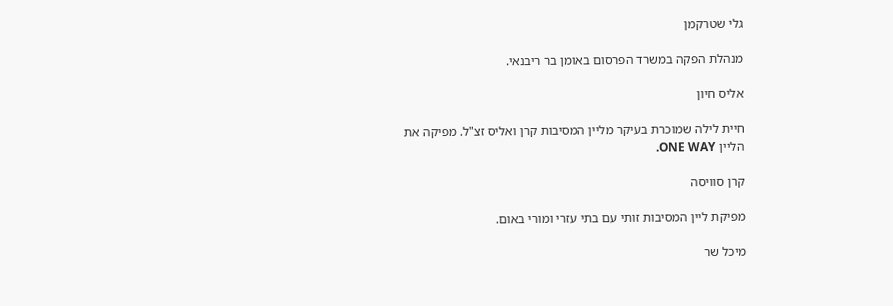גלי שטרקמן

מנהלת הפקה במשרד הפרסום באומן בר ריבנאי.

אליס חיון

חיית לילה שמוכרת בעיקר מליין המסיבות קרן ואליס זצ"ל. מפיקה את הליין ONE WAY.

קרן סוויסה

מפיקת ליין המסיבות זותי עם בתי עזרי ומורי באום.

מיכל שר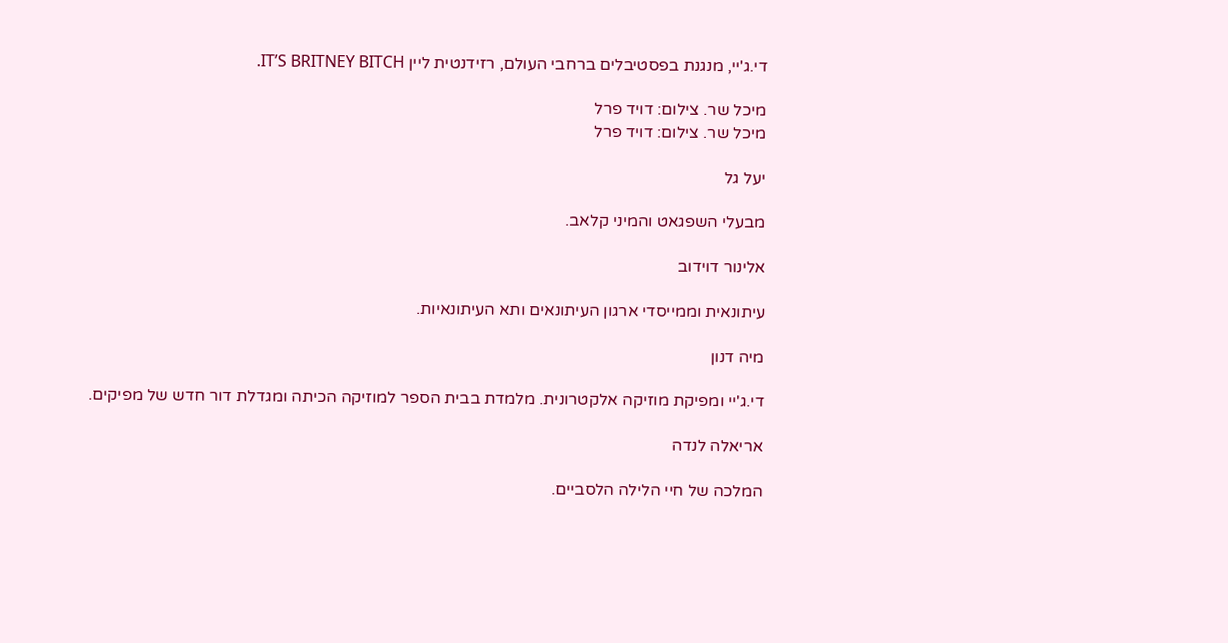די.ג'יי, מנגנת בפסטיבלים ברחבי העולם, רזידנטית ליין IT’S BRITNEY BITCH.

מיכל שר. צילום: דויד פרל
מיכל שר. צילום: דויד פרל

יעל גל

מבעלי השפגאט והמיני קלאב.

אלינור דוידוב

עיתונאית וממייסדי ארגון העיתונאים ותא העיתונאיות.

מיה דנון

די.ג'יי ומפיקת מוזיקה אלקטרונית. מלמדת בבית הספר למוזיקה הכיתה ומגדלת דור חדש של מפיקים.

אריאלה לנדה

המלכה של חיי הלילה הלסביים.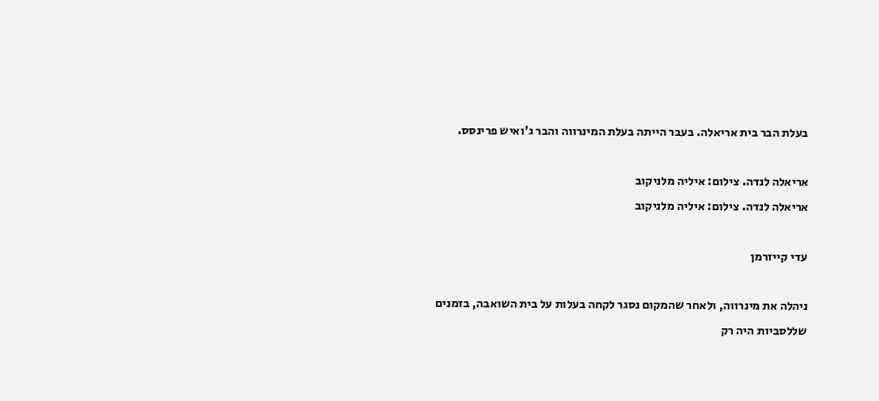בעלת הבר בית אריאלה. בעבר הייתה בעלת המינרווה והבר ג'ואיש פרינסס.

אריאלה לנדה. צילום: איליה מלניקוב
אריאלה לנדה. צילום: איליה מלניקוב

עדי קייזרמן

ניהלה את מינרווה, ולאחר שהמקום נסגר לקחה בעלות על בית השואבה, בזמנים שללסביות היה רק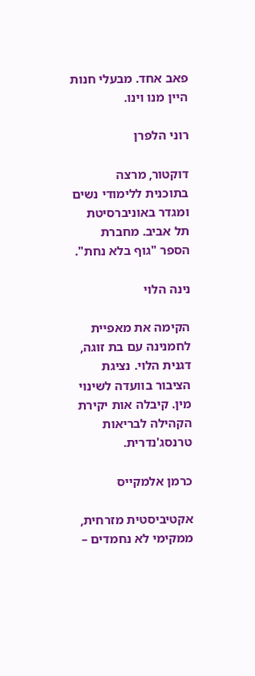פאב אחד. מבעלי חנות היין מנו וינו.

רוני הלפרן

דוקטור, מרצה בתוכנית ללימודי נשים ומגדר באוניברסיטת תל אביב. מחברת הספר "גוף בלא נחת".

נינה הלוי

הקימה את מאפיית לחמנינה עם בת זוגה, דגנית הלוי. נציגת הציבור בוועדה לשינוי מין. קיבלה אות יקירת הקהילה לבריאות טרנסג'נדרית.

כרמן אלמקייס

אקטיביסטית מזרחית, ממקימי לא נחמדים –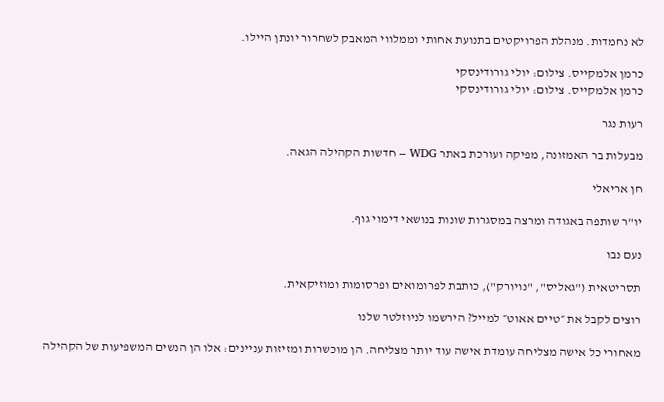לא נחמדות. מנהלת הפרויקטים בתנועת אחותי וממלווי המאבק לשחרור יונתן היילו.

כרמן אלמקייס. צילום: יולי גורודינסקי
כרמן אלמקייס. צילום: יולי גורודינסקי

רעות נגר

מבעלות בר האמזונה, מפיקה ועורכת באתר WDG – חדשות הקהילה הגאה.

חן אריאלי

יו"ר שותפה באגודה ומרצה במסגרות שונות בנושאי דימוי גוף.

נעם נבו

תסריטאית ("גאליס", "נויורק"), כותבת לפרומואים ופרסומות ומוזיקאית.

רוצים לקבל את ״טיים אאוט״ למייל? הירשמו לניוזלטר שלנו

מאחורי כל אישה מצליחה עומדת אישה עוד יותר מצליחה. הן מוכשרות ומזיזות עניינים: אלו הן הנשים המשפיעות של הקהילה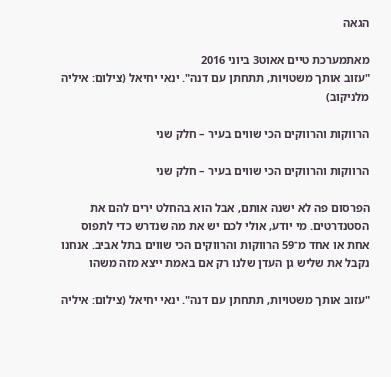הגאה

מאתמערכת טיים אאוט3 ביוני 2016
"עזוב אותך משטויות, תתחתן עם דנה". ינאי יחיאל (צילום: איליה מלניקוב)

הרווקות והרווקים הכי שווים בעיר – חלק שני

הרווקות והרווקים הכי שווים בעיר – חלק שני

הפרסום פה לא ישנה אותם, אבל הוא בהחלט ירים להם את הסטנדרטים. מי יודע, אולי לכם יש את מה שנדרש כדי לתפוס אחת או אחד מ־59 הרווקות והרווקים הכי שווים בתל אביב. אנחנו נקבל את שליש גן העדן שלנו רק אם באמת ייצא מזה משהו

"עזוב אותך משטויות, תתחתן עם דנה". ינאי יחיאל (צילום: איליה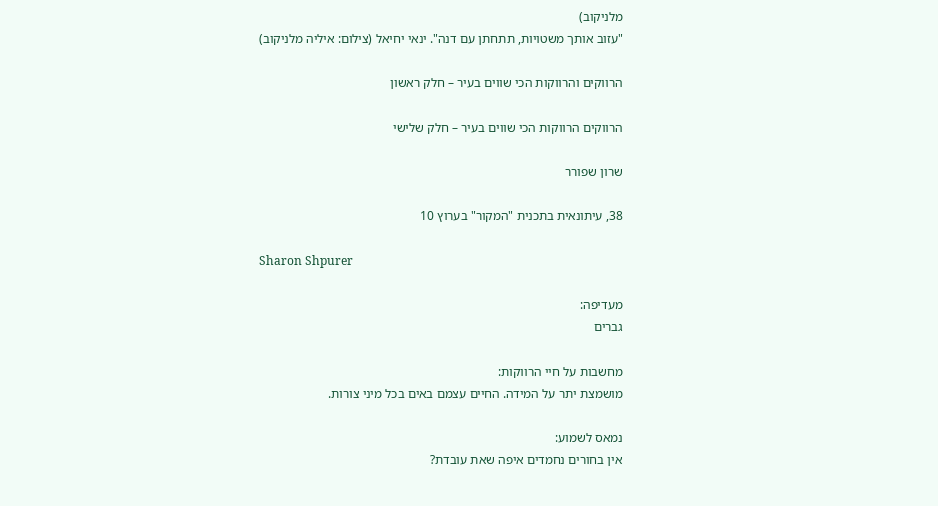מלניקוב)
"עזוב אותך משטויות, תתחתן עם דנה". ינאי יחיאל (צילום: איליה מלניקוב)

הרווקים והרווקות הכי שווים בעיר – חלק ראשון

הרווקים הרווקות הכי שווים בעיר – חלק שלישי

שרון שפורר

38, עיתונאית בתכנית "המקור" בערוץ 10

Sharon Shpurer

מעדיפה:
גברים

מחשבות על חיי הרווקות:
מושמצת יתר על המידה. החיים עצמם באים בכל מיני צורות.

נמאס לשמוע:
אין בחורים נחמדים איפה שאת עובדת?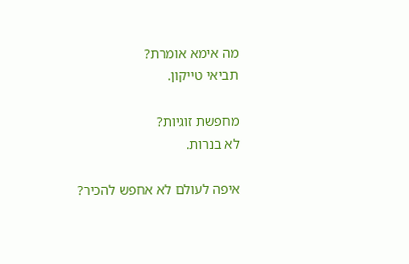מה אימא אומרת?
תביאי טייקון.

מחפשת זוגיות?
לא בנרות.

איפה לעולם לא אחפש להכיר?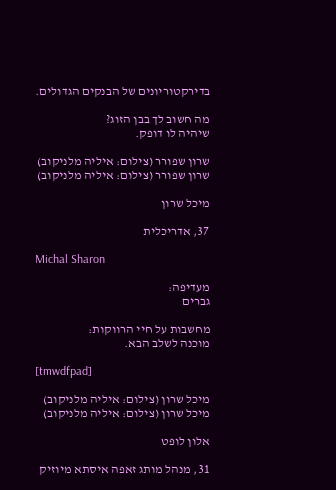בדירקטוריונים של הבנקים הגדולים.

מה חשוב לך בבן הזוג?
שיהיה לו דופק.

שרון שפורר (צילום: איליה מלניקוב)
שרון שפורר (צילום: איליה מלניקוב)

מיכל שרון

37, אדריכלית

Michal Sharon

מעדיפה:
גברים

מחשבות על חיי הרווקות:
מוכנה לשלב הבא.

[tmwdfpad]

מיכל שרון (צילום: איליה מלניקוב)
מיכל שרון (צילום: איליה מלניקוב)

אלון לופט

31, מנהל מותג זאפה איסתא מיוזיק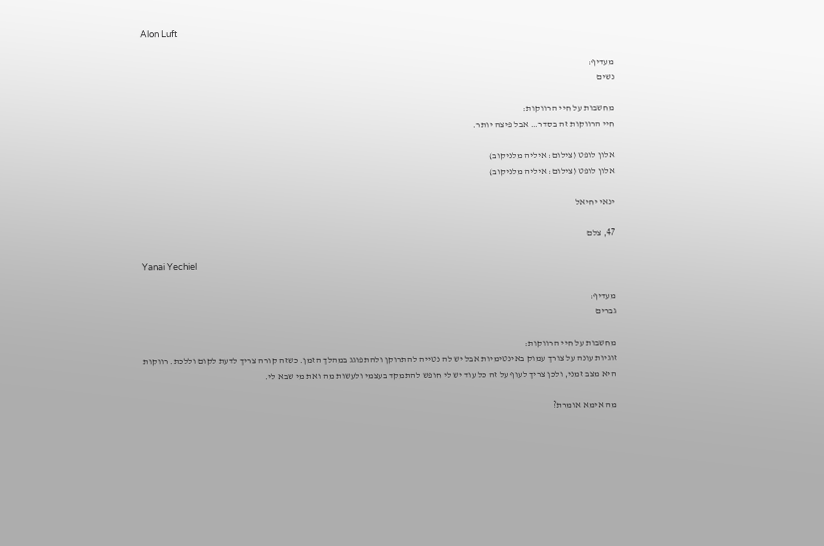Alon Luft

מעדיף:
נשים

מחשבות על חיי הרווקות:
חיי הרווקות זה בסדר… אבל פיצה יותר.

אלון לופט (צילום: איליה מלניקוב)
אלון לופט (צילום: איליה מלניקוב)

ינאי יחיאל

47, צלם

Yanai Yechiel

מעדיף:
גברים

מחשבות על חיי הרווקות:
זוגיות עונה על צורך עמוק באינטימיות אבל יש לה נטייה להתרוקן ולהתפוגג במהלך הזמן. כשזה קורה צריך לדעת לקום וללכת. רווקות היא מצב זמני, ולכן צריך לעוף על זה כל עוד יש לי חופש להתמקד בעצמי ולעשות מה ואת מי שבא לי.

מה אימא אומרת?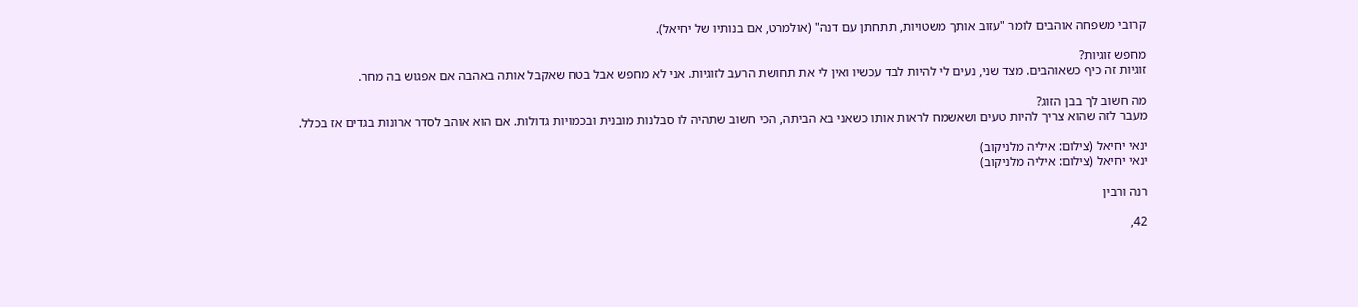קרובי משפחה אוהבים לומר "עזוב אותך משטויות, תתחתן עם דנה" (אולמרט, אם בנותיו של יחיאל).

מחפש זוגיות?
זוגיות זה כיף כשאוהבים. מצד שני, נעים לי להיות לבד עכשיו ואין לי את תחושת הרעב לזוגיות. אני לא מחפש אבל בטח שאקבל אותה באהבה אם אפגוש בה מחר.

מה חשוב לך בבן הזוג?
מעבר לזה שהוא צריך להיות טעים ושאשמח לראות אותו כשאני בא הביתה, הכי חשוב שתהיה לו סבלנות מובנית ובכמויות גדולות. אם הוא אוהב לסדר ארונות בגדים אז בכלל.

ינאי יחיאל (צילום: איליה מלניקוב)
ינאי יחיאל (צילום: איליה מלניקוב)

רנה ורבין

42,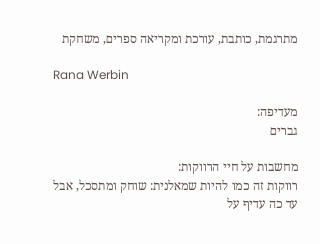מתרגמת, כותבת, עורכת ומקריאה ספרים, משחקת

Rana Werbin

מעדיפה:
גברים

מחשבות על חיי הרווקות:
רווקות זה כמו להיות שמאלנית: שוחק ומתסכל, אבל עד כה עדיף על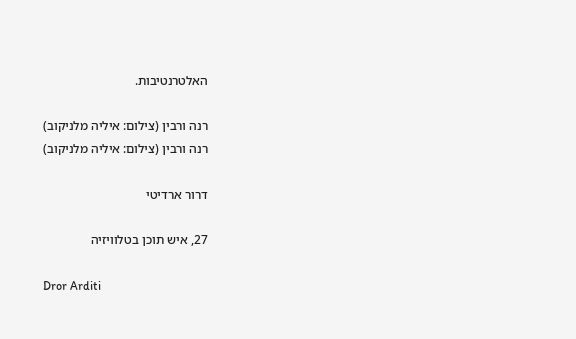האלטרנטיבות.

רנה ורבין (צילום: איליה מלניקוב)
רנה ורבין (צילום: איליה מלניקוב)

דרור ארדיטי

27, איש תוכן בטלוויזיה

Dror Arditi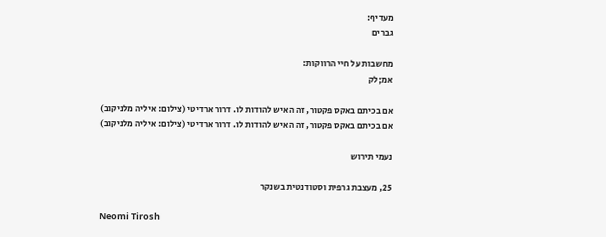מעדיף:
גברים

מחשבות על חיי הרווקות:
אמ;לק

אם בכיתם באקס פקטור, זה האיש להודות לו. דרור ארדיטי (צילום: איליה מלניקוב)
אם בכיתם באקס פקטור, זה האיש להודות לו. דרור ארדיטי (צילום: איליה מלניקוב)

נעמי תירוש

25, מעצבת גרפית וסטודנטית בשנקר

Neomi Tirosh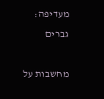מעדיפה:
גברים

מחשבות על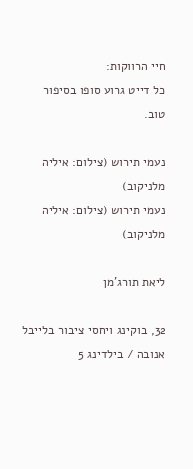חיי הרווקות:
כל דייט גרוע סופו בסיפור טוב.

נעמי תירוש (צילום: איליה מלניקוב)
נעמי תירוש (צילום: איליה מלניקוב)

ליאת תורג'מן

32, בוקינג ויחסי ציבור בלייבל אנובה / בילדינג 5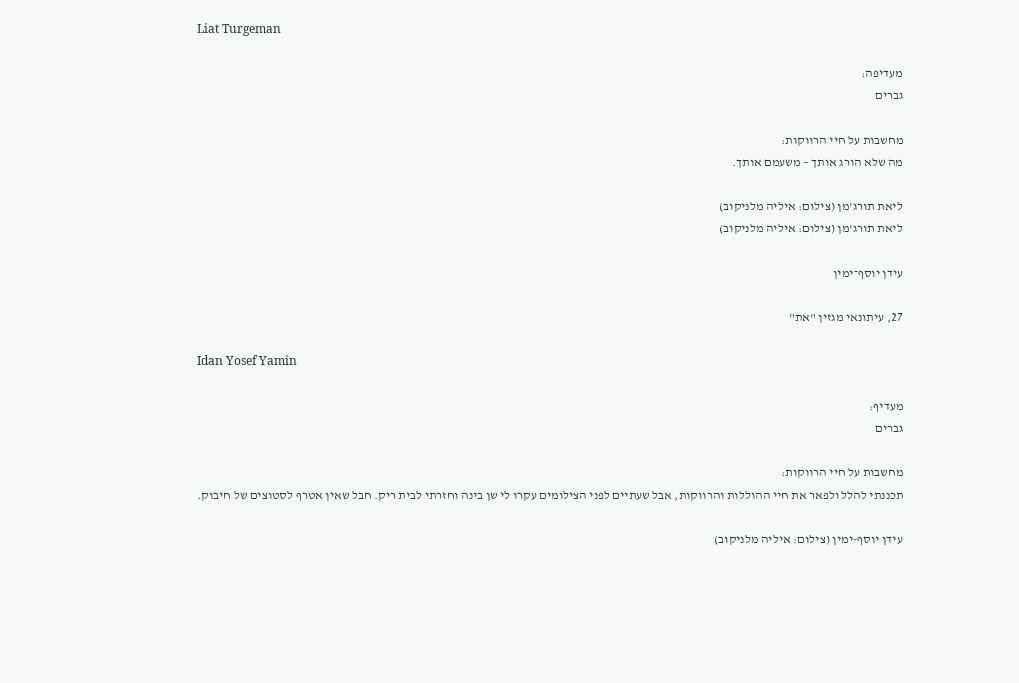Liat Turgeman

מעדיפה:
גברים

מחשבות על חיי הרווקות:
מה שלא הורג אותך – משעמם אותך.

ליאת תורג'מן (צילום: איליה מלניקוב)
ליאת תורג'מן (צילום: איליה מלניקוב)

עידן יוסף־ימין

27, עיתונאי מגזין "את"

Idan Yosef Yamin

מעדיף:
גברים

מחשבות על חיי הרווקות:
תכננתי להלל ולפאר את חיי ההוללות והרווקות, אבל שעתיים לפני הצילומים עקרו לי שן בינה וחזרתי לבית ריק. חבל שאין אטרף לסטוצים של חיבוק.

עידן יוסף-ימין (צילום: איליה מלניקוב)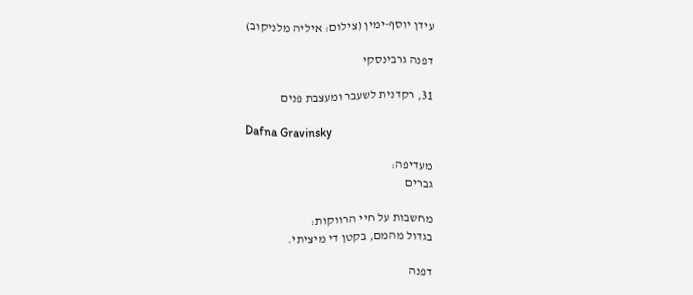עידן יוסף-ימין (צילום: איליה מלניקוב)

דפנה גרבינסקי

31, רקדנית לשעבר ומעצבת פנים

Dafna Gravinsky

מעדיפה:
גברים

מחשבות על חיי הרווקות:
בגדול מהמם, בקטן די מיציתי.

דפנה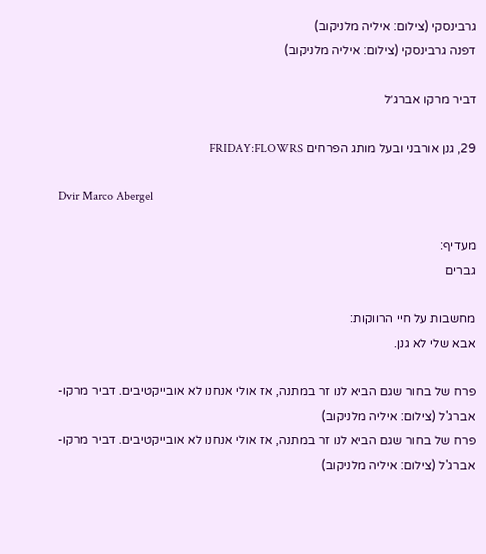גרבינסקי (צילום: איליה מלניקוב)
דפנה גרבינסקי (צילום: איליה מלניקוב)

דביר מרקו אברג׳ל

29, גנן אורבני ובעל מותג הפרחים FRIDAY:FLOWRS

Dvir Marco Abergel

מעדיף:
גברים

מחשבות על חיי הרווקות:
אבא שלי לא גנן.

פרח של בחור שגם הביא לנו זר במתנה, אז אולי אנחנו לא אובייקטיבים. דביר מרקו-אברג'ל (צילום: איליה מלניקוב)
פרח של בחור שגם הביא לנו זר במתנה, אז אולי אנחנו לא אובייקטיבים. דביר מרקו-אברג'ל (צילום: איליה מלניקוב)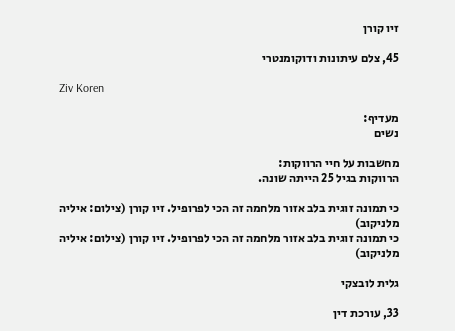זיו קורן

45, צלם עיתונות ודוקומנטרי

Ziv Koren

מעדיף:
נשים

מחשבות על חיי הרווקות:
הרווקות בגיל 25 הייתה שונה.

כי תמונה זוגית בלב אזור מלחמה זה הכי לפרופיל. זיו קורן (צילום: איליה מלניקוב)
כי תמונה זוגית בלב אזור מלחמה זה הכי לפרופיל. זיו קורן (צילום: איליה מלניקוב)

גלית לובצקי

33, עורכת דין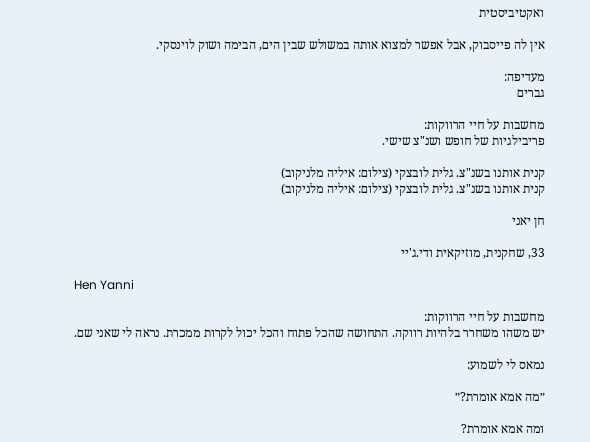ואקטיביסטית

אין לה פייסבוק, אבל אפשר למצוא אותה במשולש שבין הים, הבימה ושוק לוינסקי.

מעדיפה:
גברים

מחשבות על חיי הרווקות:
פריבילגיות של חופש ושנ"צ שישי.

קנית אותנו בשנ"צ. גלית לובצקי (צילום: איליה מלניקוב)
קנית אותנו בשנ"צ. גלית לובצקי (צילום: איליה מלניקוב)

חן יאני

33, שחקנית, מוזיקאית ודי.ג'יי

Hen Yanni

מחשבות על חיי הרווקות:
יש משהו משחרר בלהיות רווקה. התחושה שהכל פתוח והכל יכול לקרות ממכרת. נראה לי שאני שם.

נמאס לי לשמוע:

״מה אמא אומרת?״

ומה אמא אומרת?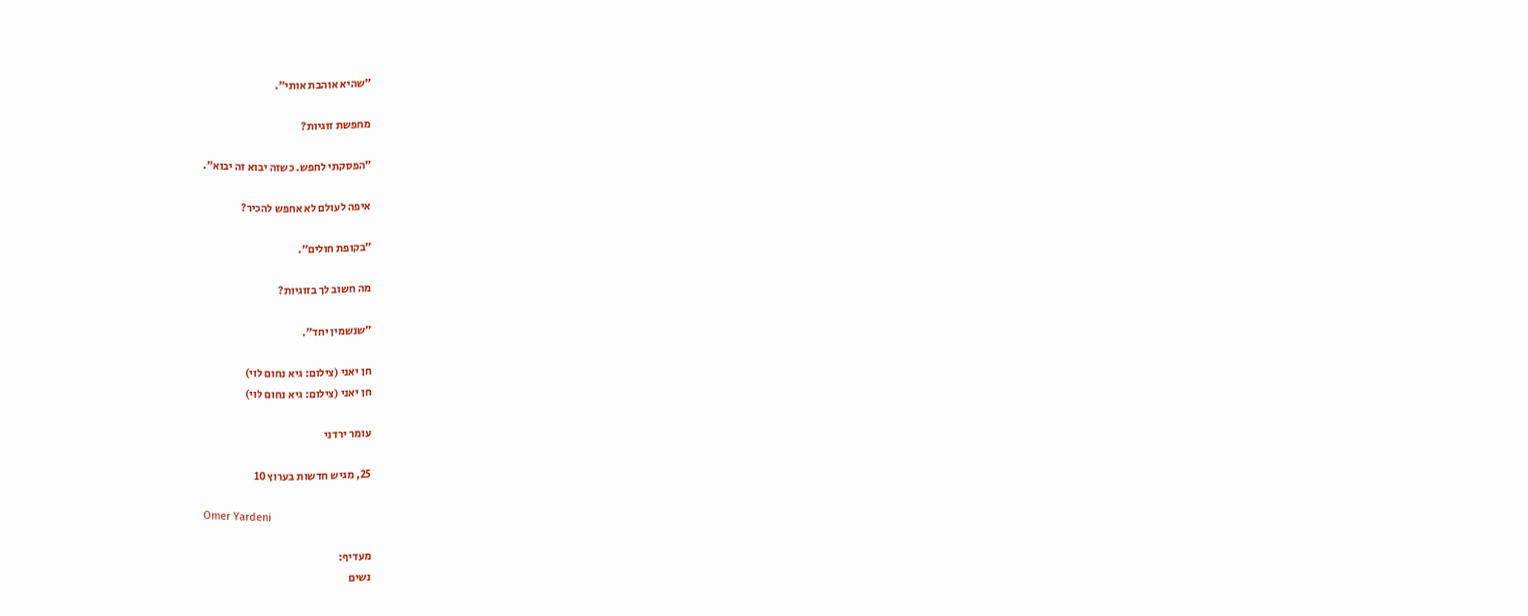״שהיא אוהבת אותי״.

מחפשת זוגיות?

״הפסקתי לחפש. כשזה יבוא זה יבוא״.

איפה לעולם לא אחפש להכיר?

״בקופת חולים״.

מה חשוב לך בזוגיות?

״שנשמין יחד״.

חן יאני (צילום: גיא נחום לוי)
חן יאני (צילום: גיא נחום לוי)

עומר ירדני

25, מגיש חדשות בערוץ 10

Omer Yardeni

מעדיף:
נשים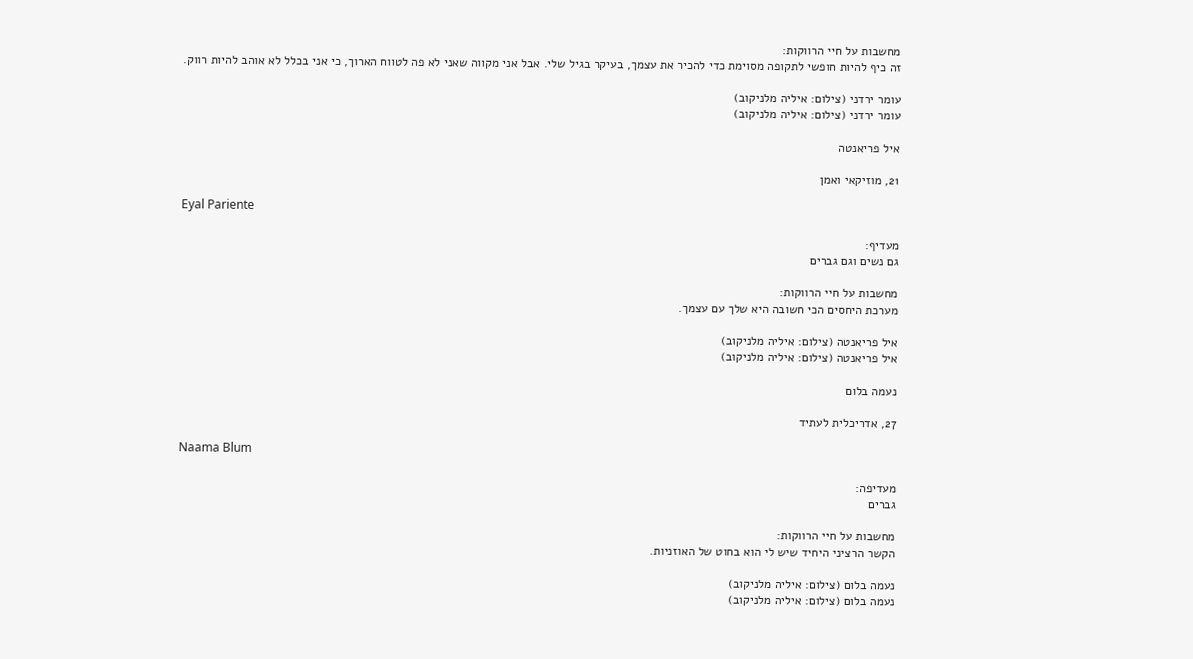מחשבות על חיי הרווקות:
זה כיף להיות חופשי לתקופה מסוימת כדי להכיר את עצמך, בעיקר בגיל שלי. אבל אני מקווה שאני לא פה לטווח הארוך, כי אני בכלל לא אוהב להיות רווק.

עומר ירדני (צילום: איליה מלניקוב)
עומר ירדני (צילום: איליה מלניקוב)

איל פריאנטה

21, מוזיקאי ואמן

Eyal Pariente

מעדיף:
גם נשים וגם גברים

מחשבות על חיי הרווקות:
מערכת היחסים הכי חשובה היא שלך עם עצמך.

איל פריאנטה (צילום: איליה מלניקוב)
איל פריאנטה (צילום: איליה מלניקוב)

נעמה בלום

27, אדריכלית לעתיד

Naama Blum

מעדיפה:
גברים

מחשבות על חיי הרווקות:
הקשר הרציני היחיד שיש לי הוא בחוט של האוזניות.

נעמה בלום (צילום: איליה מלניקוב)
נעמה בלום (צילום: איליה מלניקוב)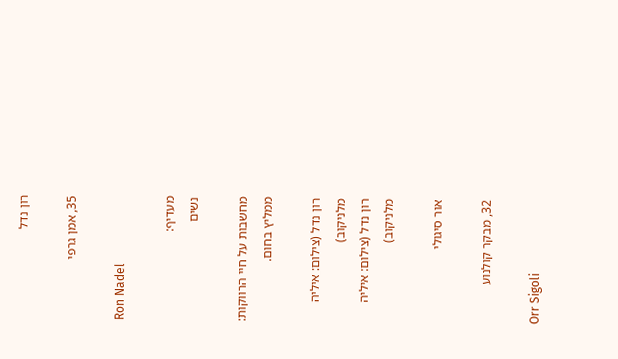רון נדל

35, אמן גרפי

Ron Nadel

מעדיף:
נשים

מחשבות על חיי הרווקות:
ממליץ בחום.

רון נדל (צילום: איליה מלניקוב)
רון נדל (צילום: איליה מלניקוב)

אור סיגולי

32, מבקר קולנוע

Orr Sigoli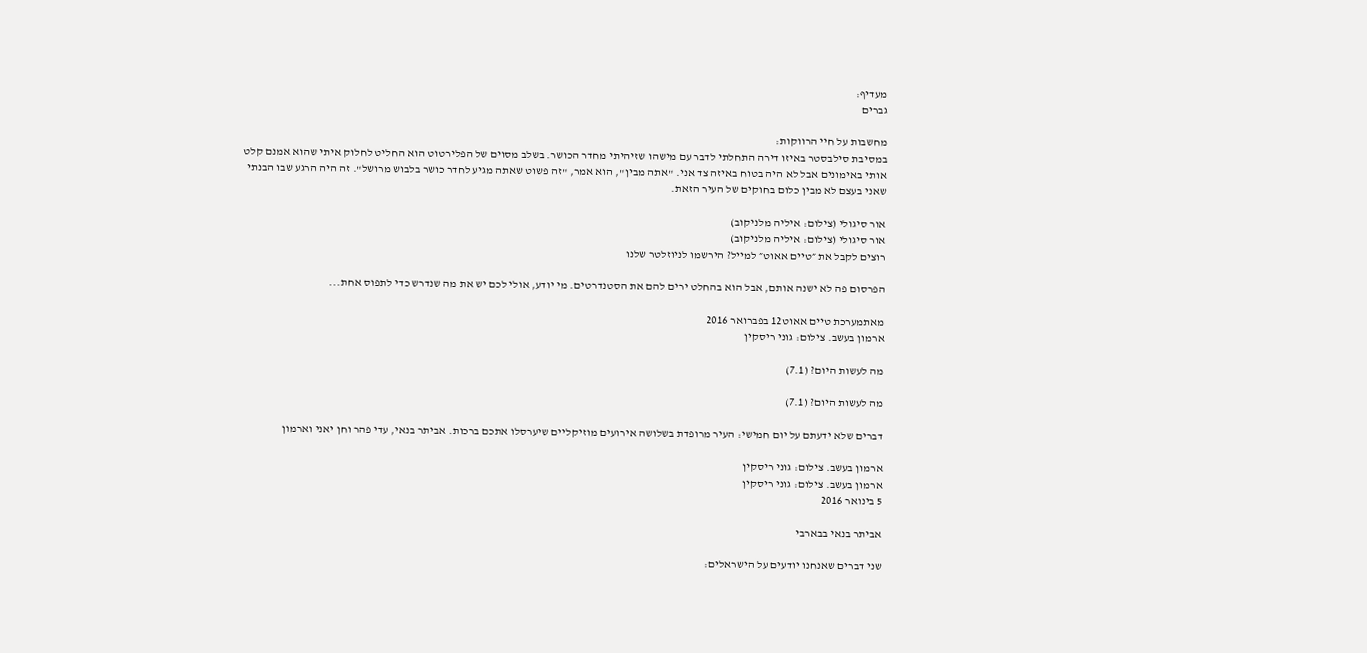מעדיף:
גברים

מחשבות על חיי הרווקות:
במסיבת סילבסטר באיזו דירה התחלתי לדבר עם מישהו שזיהיתי מחדר הכושר. בשלב מסוים של הפלירטוט הוא החליט לחלוק איתי שהוא אמנם קלט אותי באימונים אבל לא היה בטוח באיזה צד אני. "אתה מבין", הוא אמר, "זה פשוט שאתה מגיע לחדר כושר בלבוש מרושל". זה היה הרגע שבו הבנתי שאני בעצם לא מבין כלום בחוקים של העיר הזאת.

אור סיגולי (צילום: איליה מלניקוב)
אור סיגולי (צילום: איליה מלניקוב)
רוצים לקבל את ״טיים אאוט״ למייל? הירשמו לניוזלטר שלנו

הפרסום פה לא ישנה אותם, אבל הוא בהחלט ירים להם את הסטנדרטים. מי יודע, אולי לכם יש את מה שנדרש כדי לתפוס אחת...

מאתמערכת טיים אאוט12 בפברואר 2016
ארמון בעשב. צילום: גוני ריסקין

מה לעשות היום? (7.1)

מה לעשות היום? (7.1)

דברים שלא ידעתם על יום חמישי: העיר מרופדת בשלושה אירועים מוזיקליים שיערסלו אתכם ברכות. אביתר בנאי, עדי פהר וחן יאני וארמון

ארמון בעשב. צילום: גוני ריסקין
ארמון בעשב. צילום: גוני ריסקין
5 בינואר 2016

אביתר בנאי בבארבי

שני דברים שאנחנו יודעים על הישראלים: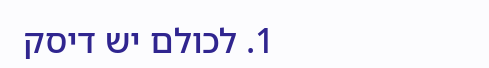1. לכולם יש דיסק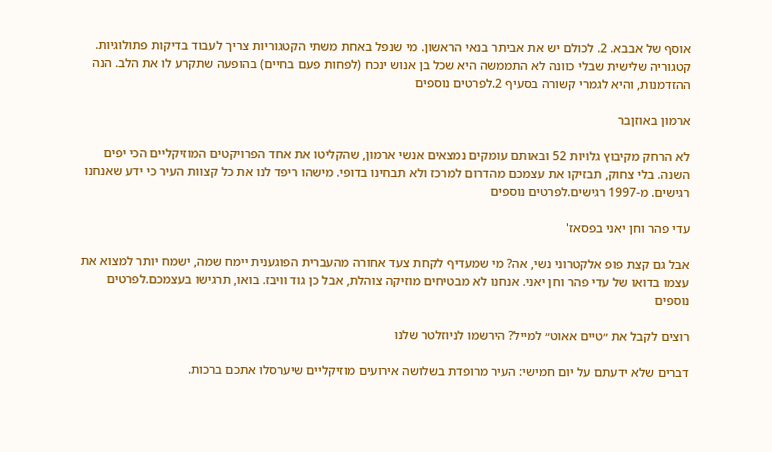אוסף של אבבא. 2. לכולם יש את אביתר בנאי הראשון. מי שנפל באחת משתי הקטגוריות צריך לעבוד בדיקות פתולוגיות. קטגוריה שלישית שבלי כוונה לא התממשה היא שכל בן אנוש ינכח (לפחות פעם בחיים) בהופעה שתקרע לו את הלב. הנה ההזדמנות, והיא לגמרי קשורה בסעיף 2.לפרטים נוספים

ארמון באוזןבר

לא הרחק מקיבוץ גלויות 52 ובאותם עומקים נמצאים אנשי ארמון, שהקליטו את אחד הפרויקטים המוזיקליים הכי יפים השנה. בלי צחוק, תבזיקו את עצמכם מהדרום למרכז ולא תבחינו בדופי. מישהו ריפד לנו את כל קצוות העיר כי ידע שאנחנו רגישים. מ-1997 רגישים.לפרטים נוספים

עדי פהר וחן יאני בפסאז'

אבל גם קצת פופ אלקטרוני נשי, אה? מי שמעדיף לקחת צעד אחורה מהעברית הפוגענית יימח שמה, ישמח יותר למצוא את עצמו בדואו של עדי פהר וחן יאני. אנחנו לא מבטיחים מוזיקה צוהלת, אבל כן גוד וויבז. בואו, תרגישו בעצמכם.לפרטים נוספים

רוצים לקבל את ״טיים אאוט״ למייל? הירשמו לניוזלטר שלנו

דברים שלא ידעתם על יום חמישי: העיר מרופדת בשלושה אירועים מוזיקליים שיערסלו אתכם ברכות.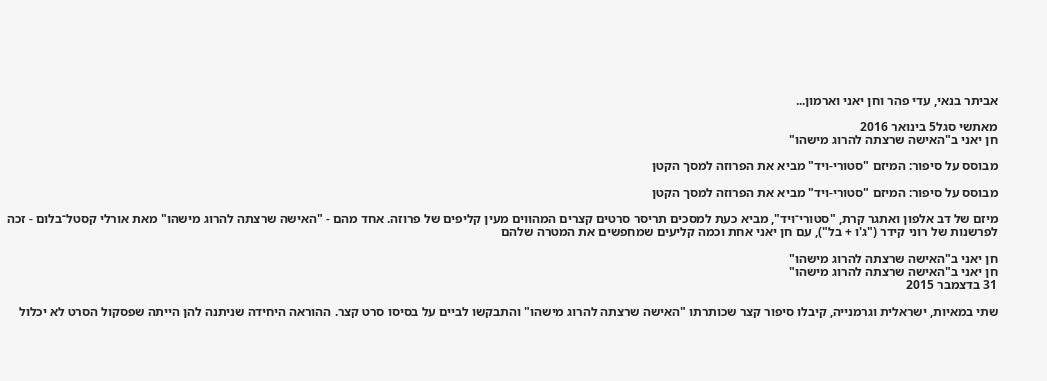אביתר בנאי, עדי פהר וחן יאני וארמון...

מאתשי סגל5 בינואר 2016
חן יאני ב"האישה שרצתה להרוג מישהו"

מבוסס על סיפור: המיזם "סטורי-ויד" מביא את הפרוזה למסך הקטן

מבוסס על סיפור: המיזם "סטורי-ויד" מביא את הפרוזה למסך הקטן

מיזם של דב אלפון ואתגר קרת, "סטורי־ויד", מביא כעת למסכים תריסר סרטים קצרים המהווים מעין קליפים של פרוזה. אחד מהם - "האישה שרצתה להרוג מישהו" מאת אורלי קסטל־בלום - זכה לפרשנות של רוני קידר ("ג'ו + בל"), עם חן יאני אחת וכמה קליעים שמחפשים את המטרה שלהם

חן יאני ב"האישה שרצתה להרוג מישהו"
חן יאני ב"האישה שרצתה להרוג מישהו"
31 בדצמבר 2015

שתי במאיות, ישראלית וגרמנייה, קיבלו סיפור קצר שכותרתו "האישה שרצתה להרוג מישהו" והתבקשו לביים על בסיסו סרט קצר. ההוראה היחידה שניתנה להן הייתה שפסקול הסרט לא יכלול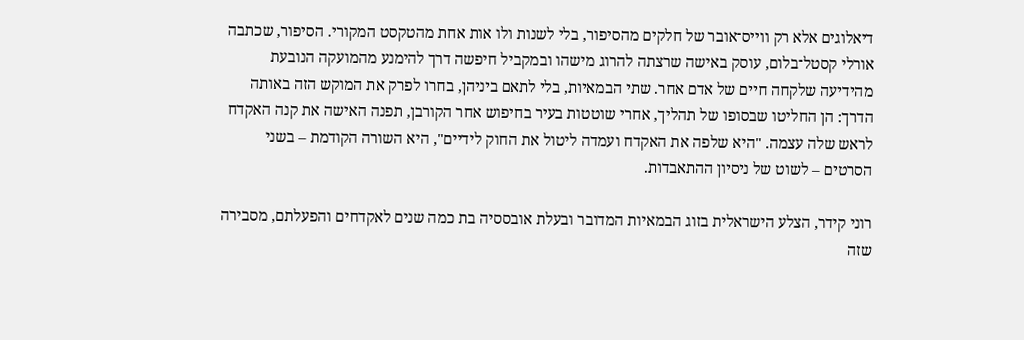דיאלוגים אלא רק ווייס־אובר של חלקים מהסיפור, בלי לשנות ולו אות אחת מהטקסט המקורי. הסיפור, שכתבה אורלי קסטל־בלום, עוסק באישה שרצתה להרוג מישהו ובמקביל חיפשה דרך להימנע מהמועקה הנובעת מהידיעה שלקחה חיים של אדם אחר. שתי הבמאיות, בלי לתאם ביניהן, בחרו לפרק את המוקש הזה באותה הדרך: הן החליטו שבסופו של תהליך, אחרי שוטטות בעיר בחיפוש אחר הקורבן, תפנה האישה את קנה האקדח לראש שלה עצמה. "היא שלפה את האקדח ועמדה ליטול את החוק לידיים", היא השורה הקודמת – בשני הסרטים – לשוט של ניסיון ההתאבדות.

רוני קידר, הצלע הישראלית בזוג הבמאיות המדובר ובעלת אובססיה בת כמה שנים לאקדחים והפעלתם, מסבירה שזה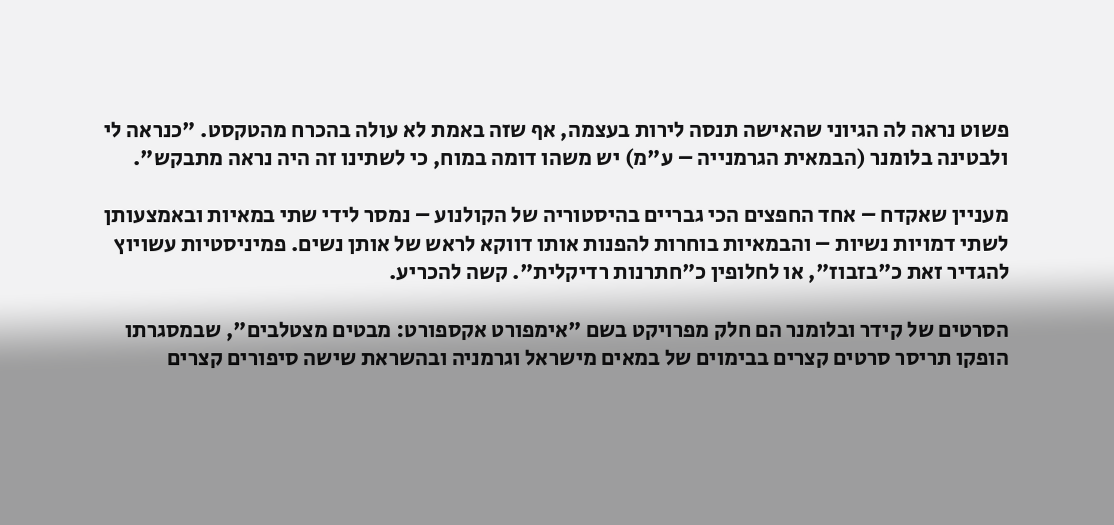פשוט נראה לה הגיוני שהאישה תנסה לירות בעצמה, אף שזה באמת לא עולה בהכרח מהטקסט. "כנראה לי ולבטינה בלומנר (הבמאית הגרמנייה – ע"מ) יש משהו דומה במוח, כי לשתינו זה היה נראה מתבקש".

מעניין שאקדח – אחד החפצים הכי גבריים בהיסטוריה של הקולנוע – נמסר לידי שתי במאיות ובאמצעותן לשתי דמויות נשיות – והבמאיות בוחרות להפנות אותו דווקא לראש של אותן נשים. פמיניסטיות עשויוץ להגדיר זאת כ"בזבוז", או לחלופין כ"חתרנות רדיקלית". קשה להכריע.

הסרטים של קידר ובלומנר הם חלק מפרויקט בשם "אימפורט אקספורט: מבטים מצטלבים", שבמסגרתו הופקו תריסר סרטים קצרים בבימוים של במאים מישראל וגרמניה ובהשראת שישה סיפורים קצרים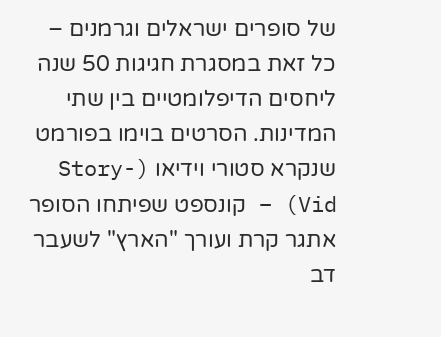של סופרים ישראלים וגרמנים – כל זאת במסגרת חגיגות 50 שנה ליחסים הדיפלומטיים בין שתי המדינות. הסרטים בוימו בפורמט שנקרא סטורי וידיאו (Story-Vid) – קונספט שפיתחו הסופר אתגר קרת ועורך "הארץ" לשעבר דב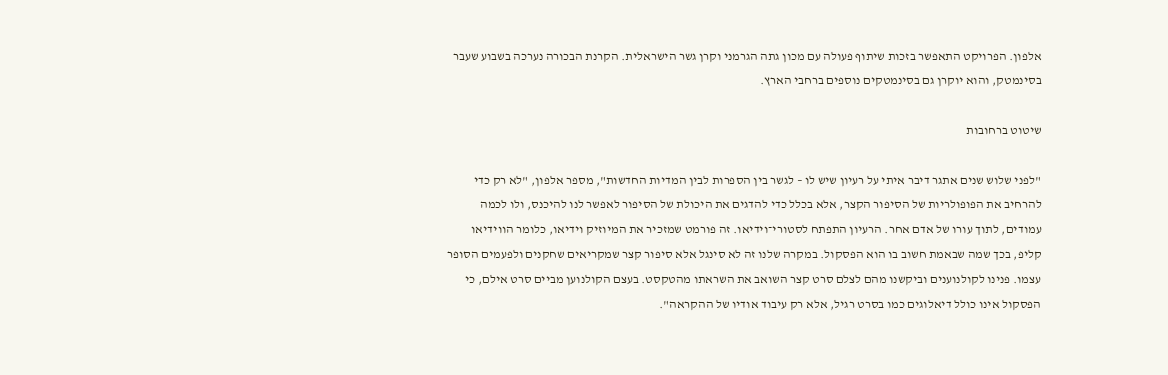אלפון. הפרויקט התאפשר בזכות שיתוף פעולה עם מכון גתה הגרמני וקרן גשר הישראלית. הקרנת הבכורה נערכה בשבוע שעבר בסינמטק, והוא יוקרן גם בסינמטקים נוספים ברחבי הארץ.

שיטוט ברחובות

"לפני שלוש שנים אתגר דיבר איתי על רעיון שיש לו – לגשר בין הספרות לבין המדיות החדשות", מספר אלפון, "לא רק כדי להרחיב את הפופולריות של הסיפור הקצר, אלא בכלל כדי להדגים את היכולת של הסיפור לאפשר לנו להיכנס, ולו לכמה עמודים, לתוך עורו של אדם אחר. הרעיון התפתח לסטורי־וידיאו. זה פורמט שמזכיר את המיוזיק וידיאו, כלומר הווידיאו קליפ, בכך שמה שבאמת חשוב בו הוא הפסקול. במקרה שלנו זה לא סינגל אלא סיפור קצר שמקריאים שחקנים ולפעמים הסופר עצמו. פנינו לקולנוענים וביקשנו מהם לצלם סרט קצר השואב את השראתו מהטקסט. בעצם הקולנוען מביים סרט אילם, כי הפסקול אינו כולל דיאלוגים כמו בסרט רגיל, אלא רק עיבוד אודיו של ההקראה".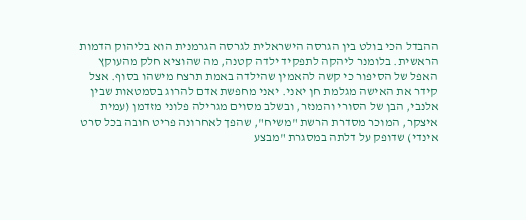ההבדל הכי בולט בין הגרסה הישראלית לגרסה הגרמנית הוא בליהוק הדמות הראשית. בלומנר ליהקה לתפקיד ילדה קטנה, מה שהוציא חלק מהעוקץ האפל של הסיפור כי קשה להאמין שהילדה באמת תרצח מישהו בסוף. אצל קידר את האישה מגלמת חן יאני. יאני מחפשת אדם להרוג בסמטאות שבין אלנבי, הבן של הסורי והמנזר, ובשלב מסוים מגרילה פלוני מזדמן (עמית איצקר, המוכר מסדרת הרשת "משיח", שהפך לאחרונה פריט חובה בכל סרט אינדי) שדופק על דלתה במסגרת "מבצע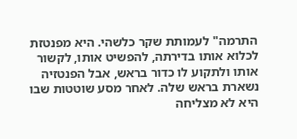התרמה" לעמותת שקר כלשהי. היא מפנטזת לכלוא אותו בדירתה, להפשיט אותו, לקשור אותו ולתקוע לו כדור בראש, אבל הפנטזיה נשארת בראש שלה. לאחר מסע שוטטות שבו היא לא מצליחה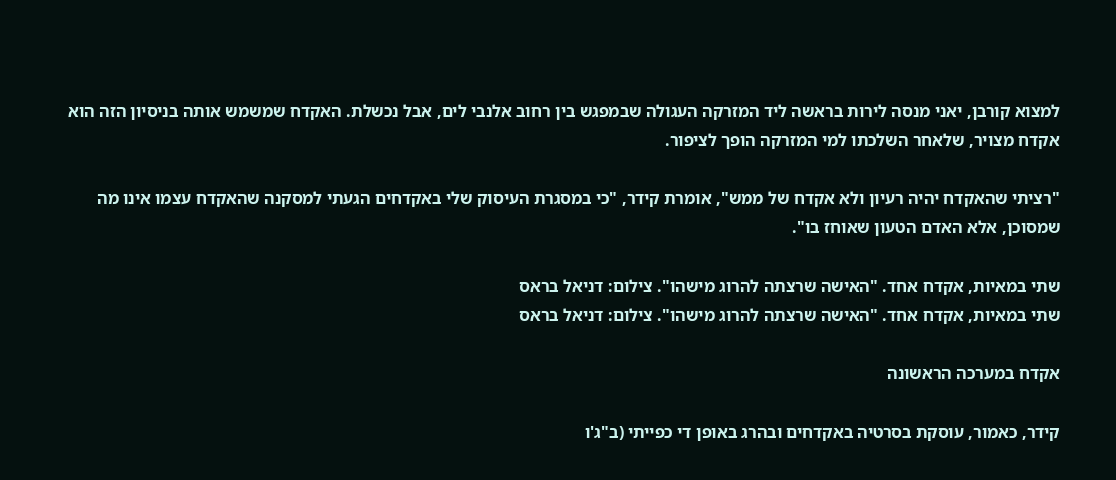למצוא קורבן, יאני מנסה לירות בראשה ליד המזרקה העגולה שבמפגש בין רחוב אלנבי לים, אבל נכשלת. האקדח שמשמש אותה בניסיון הזה הוא אקדח מצויר, שלאחר השלכתו למי המזרקה הופך לציפור.

"רציתי שהאקדח יהיה רעיון ולא אקדח של ממש", אומרת קידר, "כי במסגרת העיסוק שלי באקדחים הגעתי למסקנה שהאקדח עצמו אינו מה שמסוכן, אלא האדם הטעון שאוחז בו".

שתי במאיות, אקדח אחד. "האישה שרצתה להרוג מישהו". צילום: דניאל בראס
שתי במאיות, אקדח אחד. "האישה שרצתה להרוג מישהו". צילום: דניאל בראס

אקדח במערכה הראשונה

קידר, כאמור, עוסקת בסרטיה באקדחים ובהרג באופן די כפייתי (ב"ג'ו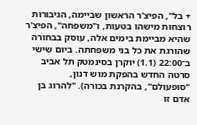+ בל", הפיצ'ר הראשון שביימה, הגיבורות רוצחות מישהו בטעות, ו"משפחה", הפיצ'ר שהיא מביימת בימים אלה, עוסק בבחורה שהורגת את כל בני משפחתה. ביום שישי ב־22:00 (1.1) יוקרן בסינמטק תל אביב סרטה החדש בהפקת מוש דנון, "סופעולם", בהקרנת בכורה). "להרוג בן אדם זו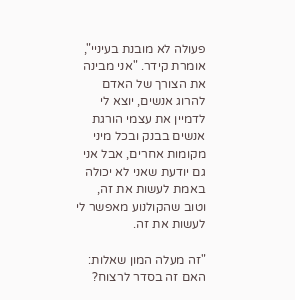פעולה לא מובנת בעיניי", אומרת קידר. "אני מבינה את הצורך של האדם להרוג אנשים, יוצא לי לדמיין את עצמי הורגת אנשים בבנק ובכל מיני מקומות אחרים, אבל אני גם יודעת שאני לא יכולה באמת לעשות את זה, וטוב שהקולנוע מאפשר לי לעשות את זה.

"זה מעלה המון שאלות: האם זה בסדר לרצוח?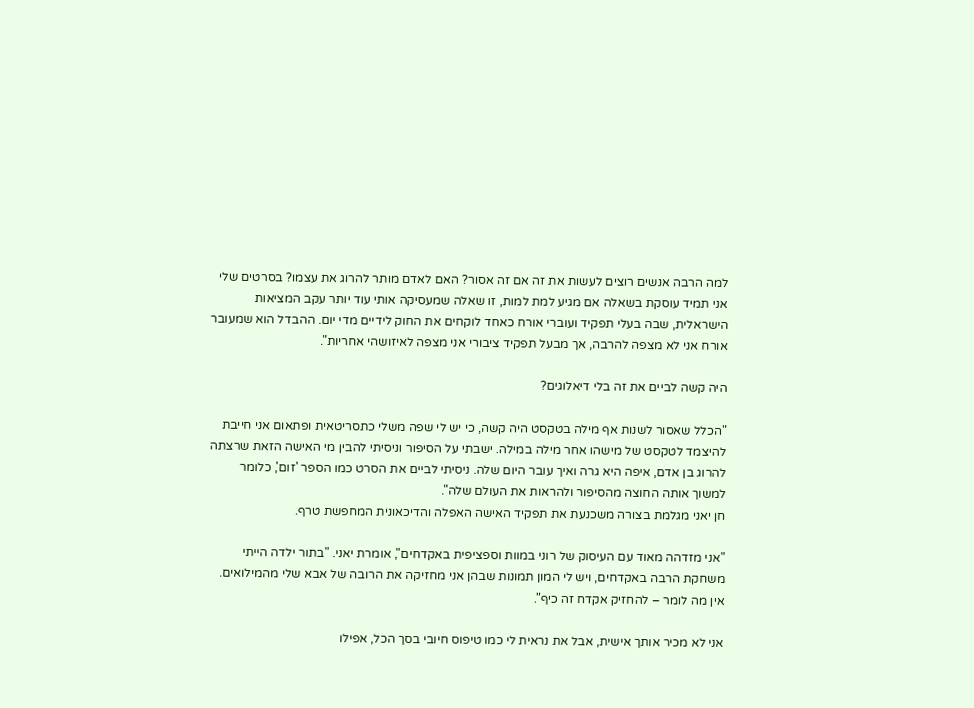למה הרבה אנשים רוצים לעשות את זה אם זה אסור? האם לאדם מותר להרוג את עצמו? בסרטים שלי אני תמיד עוסקת בשאלה אם מגיע למת למות, זו שאלה שמעסיקה אותי עוד יותר עקב המציאות הישראלית, שבה בעלי תפקיד ועוברי אורח כאחד לוקחים את החוק לידיים מדי יום. ההבדל הוא שמעובר אורח אני לא מצפה להרבה, אך מבעל תפקיד ציבורי אני מצפה לאיזושהי אחריות".

היה קשה לביים את זה בלי דיאלוגים?

"הכלל שאסור לשנות אף מילה בטקסט היה קשה, כי יש לי שפה משלי כתסריטאית ופתאום אני חייבת להיצמד לטקסט של מישהו אחר מילה במילה. ישבתי על הסיפור וניסיתי להבין מי האישה הזאת שרצתה להרוג בן אדם, איפה היא גרה ואיך עובר היום שלה. ניסיתי לביים את הסרט כמו הספר 'זום', כלומר למשוך אותה החוצה מהסיפור ולהראות את העולם שלה".
חן יאני מגלמת בצורה משכנעת את תפקיד האישה האפלה והדיכאונית המחפשת טרף.

"אני מזדהה מאוד עם העיסוק של רוני במוות וספציפית באקדחים", אומרת יאני. "בתור ילדה הייתי משחקת הרבה באקדחים, ויש לי המון תמונות שבהן אני מחזיקה את הרובה של אבא שלי מהמילואים. אין מה לומר – להחזיק אקדח זה כיף".

אני לא מכיר אותך אישית, אבל את נראית לי כמו טיפוס חיובי בסך הכל, אפילו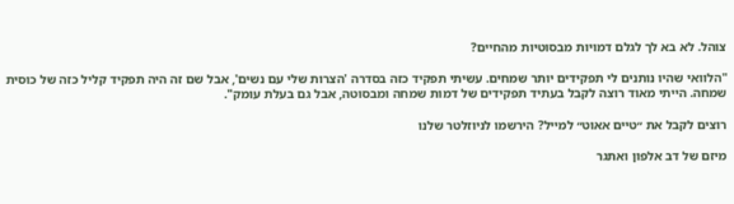צוהל. לא בא לך לגלם דמויות מבסוטיות מהחיים?

"הלוואי שהיו נותנים לי תפקידים יותר שמחים. עשיתי תפקיד כזה בסדרה 'הצרות שלי עם נשים', אבל שם זה היה תפקיד קליל כזה של כוסית שמחה. הייתי מאוד רוצה לקבל בעתיד תפקידים של דמות שמחה ומבסוטה, אבל גם בעלת עומק".

רוצים לקבל את ״טיים אאוט״ למייל? הירשמו לניוזלטר שלנו

מיזם של דב אלפון ואתגר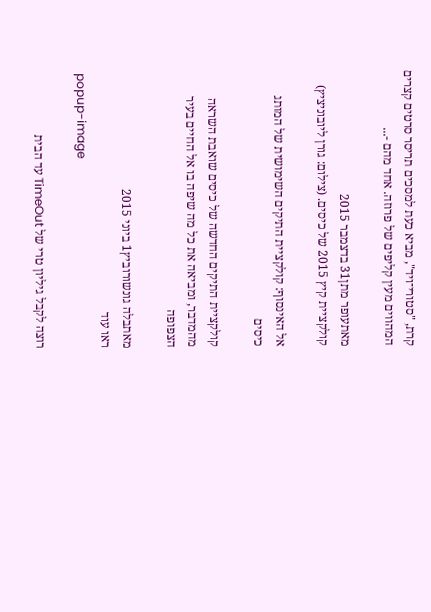קרת, "סטורי־ויד", מביא כעת למסכים תריסר סרטים קצרים המהווים מעין קליפים של פרוזה. אחד מהם -...

מאתעופר מתן31 בדצמבר 2015
קולקציית קיץ 2015 של כיסים. (צילום: גורן ליובוניציץ)

אל האינסוף: קולקציית התיקים השימושית של המותג כיסים

קולקציית התיקים החדשה של כיסים שואבת השראה מהמדבר, ומביאה את כל מה שיפה בו אל החיים בעיר הצפופה

מאתבלה גונשורוביץ1 ביוני 2015
ראו עוד
popup-image

רוצה לקבל גיליון טרי של TimeOut עד הבית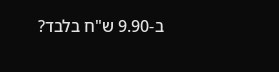ב-9.90 ש"ח בלבד?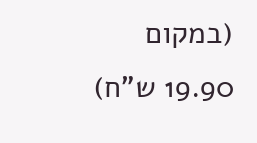(במקום 19.90 ש"ח)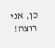כן, אני רוצה!